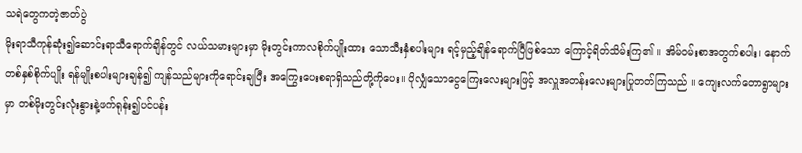သရဲတွေကတဲ့ဇာတ်ပွဲ
မိုးရာသီကုန်ဆုံး၍ဆောင်းရာသီရောက်ချိန်တွင် လယ်သမားများမှာ မိုးတွင်းကာလစိုက်ပျိုးထား သောသီးနှံစပါးများ ရင့်မှည့်ချိန်ရောက်ပြီဖြစ်သော ကြောင့်ရိတ်သိမ်းကြ၏ ။ အိမ်ဝမ်းစာအတွက်စပါး၊ နောက်တစ်နှစ်စိုက်ပျိုး ရန်မျိုးစပါးများချန်၍ ကျန်သည်များကိုရောင်းချပြီး အကြွေးပေးစရာရှိသည်တို့ကိုပေး။ ပိုလျှံသောငွေကြေးလေးများဖြင့် အလှူအတန်းလေးများပြုတတ်ကြသည် ။ ကျေးလက်တောရွာများမှာ တစ်မိုးတွင်းလုံးနွားနဲ့ဖက်ရုန်း၍ပင်ပန်း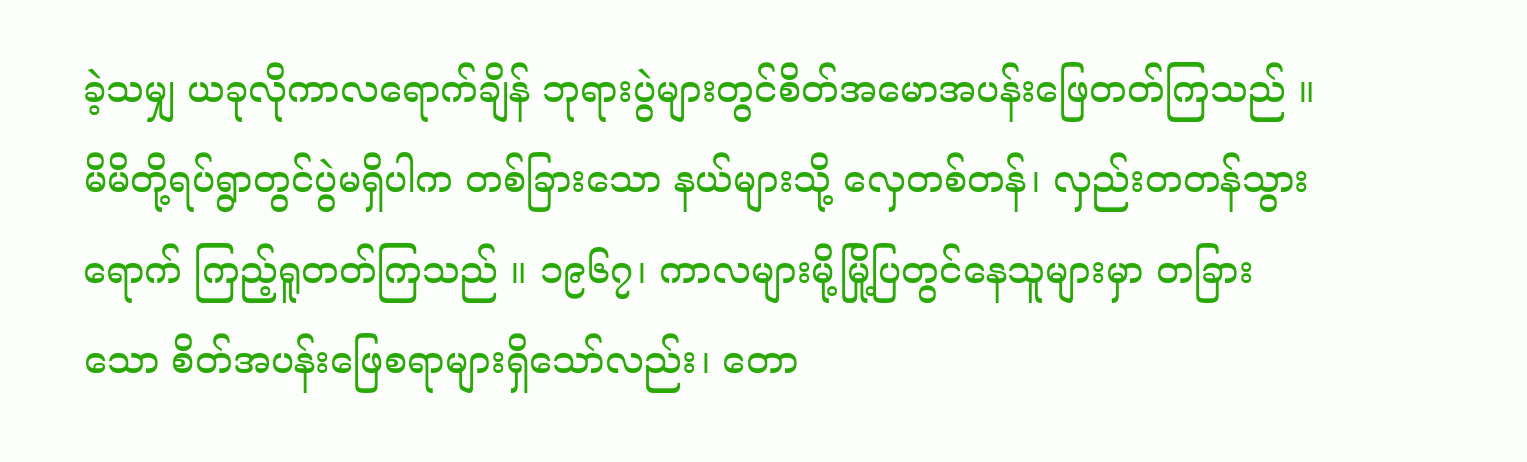ခဲ့သမျှ ယခုလိုကာလရောက်ချိန် ဘုရားပွဲများတွင်စိတ်အမောအပန်းဖြေတတ်ကြသည် ။ မိမိတို့ရပ်ရွာတွင်ပွဲမရှိပါက တစ်ခြားသော နယ်များသို့ လှေတစ်တန်၊ လှည်းတတန်သွားရောက် ကြည့်ရူတတ်ကြသည် ။ ၁၉၆၇၊ ကာလများမို့မြို့ပြတွင်နေသူများမှာ တခြားသော စိတ်အပန်းဖြေစရာများရှိသော်လည်း၊ တော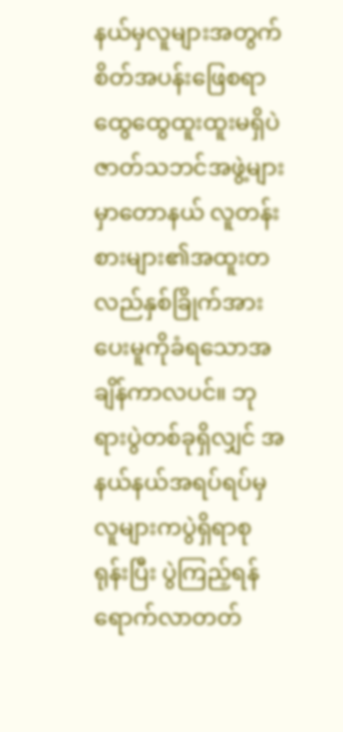နယ်မှလူများအတွက် စိတ်အပန်းဖြေစရာထွေထွေထူးထူးမရှိပဲဇာတ်သဘင်အဖွဲ့များမှာတောနယ် လူတန်းစားများ၏အထူးတလည်နှစ်ခြိုက်အားပေးမူကိုခံရသောအချိန်ကာလပင်။ ဘုရားပွဲတစ်ခုရှိလျှင် အနယ်နယ်အရပ်ရပ်မှ လူများကပွဲရှိရာစုရုန်းပြီး ပွဲကြည့်ရန်ရောက်လာတတ်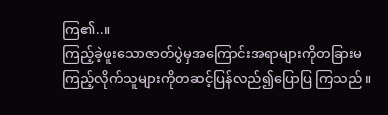ကြ၏..။
ကြည့်ခဲ့ဖူးသောဇာတ်ပွဲမှအကြောင်းအရာများကိုတခြားမကြည့်လိုက်သူများကိုတဆင့်ပြန်လည်၍ပြောပြ ကြသည် ။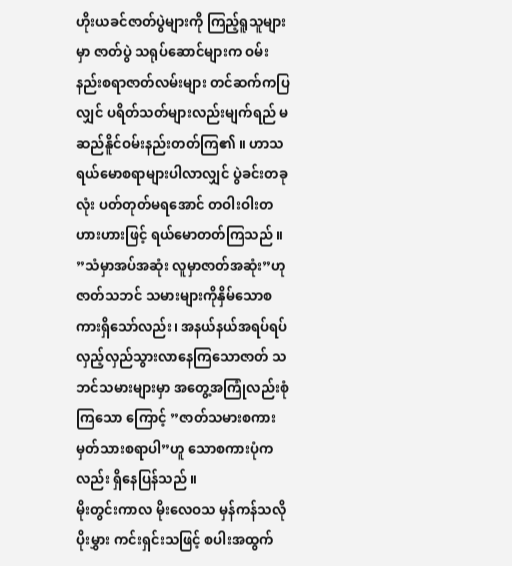ဟိုးယခင်ဇာတ်ပွဲများကို ကြည့်ရူသူများမှာ ဇာတ်ပွဲ သရုပ်ဆောင်များက ဝမ်းနည်းစရာဇာတ်လမ်းများ တင်ဆက်ကပြလျှင် ပရိတ်သတ်များလည်းမျက်ရည် မဆည်နိူင်ဝမ်းနည်းတတ်ကြ၏ ။ ဟာသရယ်မောစရာများပါလာလျှင် ပွဲခင်းတခုလုံး ပတ်တုတ်မရအောင် တဝါးဝါးတဟားဟားဖြင့် ရယ်မောတတ်ကြသည် ။ ”သံမှာအပ်အဆုံး လူမှာဇာတ်အဆုံး”ဟုဇာတ်သဘင် သမားများကိုနှိမ်သောစကားရှိသော်လည်း၊ အနယ်နယ်အရပ်ရပ်လှည့်လှည်သွားလာနေကြသောဇာတ် သဘင်သမားများမှာ အတွေ့အကြုံလည်းစုံကြသော ကြောင့် ”ဇာတ်သမားစကား မှတ်သားစရာပါ”ဟူ သောစကားပုံကလည်း ရှိနေပြန်သည် ။
မိုးတွင်းကာလ မိုးလေဝသ မှန်ကန်သလို ပိုးမွှား ကင်းရှင်းသဖြင့် စပါးအထွက်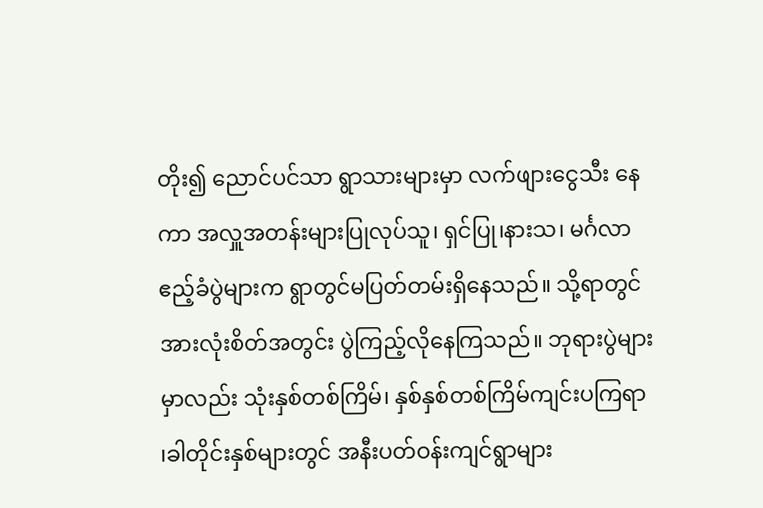တိုး၍ ညောင်ပင်သာ ရွာသားများမှာ လက်ဖျားငွေသီး နေကာ အလှူအတန်းများပြုလုပ်သူ၊ ရှင်ပြု၊နားသ၊ မင်္ဂလာဧည့်ခံပွဲများက ရွာတွင်မပြတ်တမ်းရှိနေသည်။ သို့ရာတွင်အားလုံးစိတ်အတွင်း ပွဲကြည့်လိုနေကြသည်။ ဘုရားပွဲများမှာလည်း သုံးနှစ်တစ်ကြိမ်၊ နှစ်နှစ်တစ်ကြိမ်ကျင်းပကြရာ ၊ခါတိုင်းနှစ်များတွင် အနီးပတ်ဝန်းကျင်ရွာများ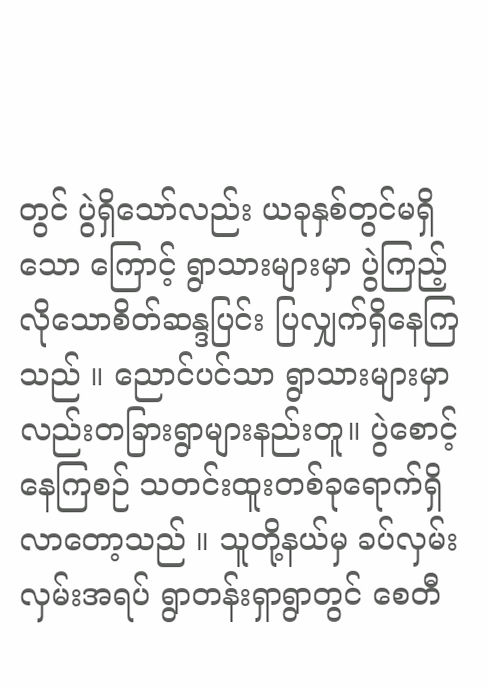တွင် ပွဲရှိသော်လည်း ယခုနှစ်တွင်မရှိသော ကြောင့် ရွာသားများမှာ ပွဲကြည့်လိုသောစိတ်ဆန္ဒပြင်း ပြလျှက်ရှိနေကြသည် ။ ညောင်ပင်သာ ရွာသားများမှာလည်းတခြားရွာများနည်းတူ။ ပွဲစောင့်နေကြစဉ် သတင်းထူးတစ်ခုရောက်ရှိလာတော့သည် ။ သူတို့နယ်မှ ခပ်လှမ်းလှမ်းအရပ် ရွာတန်းရှာရွာတွင် စေတီ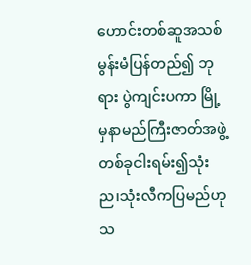ဟောင်းတစ်ဆူအသစ်မွန်းမံပြန်တည်၍ ဘုရား ပွဲကျင်းပကာ မြို့မှနာမည်ကြီးဇာတ်အဖွဲ့တစ်ခုငါးရမ်း၍သုံးည၊သုံးလီကပြမည်ဟု သ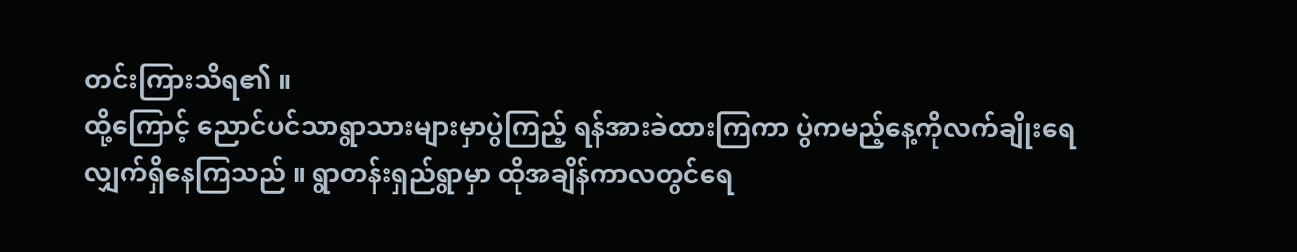တင်းကြားသိရ၏ ။
ထို့ကြောင့် ညောင်ပင်သာရွာသားများမှာပွဲကြည့် ရန်အားခဲထားကြကာ ပွဲကမည့်နေ့ကိုလက်ချိုးရေ လျှက်ရှိနေကြသည် ။ ရွာတန်းရှည်ရွာမှာ ထိုအချိန်ကာလတွင်ရေ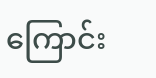ကြောင်း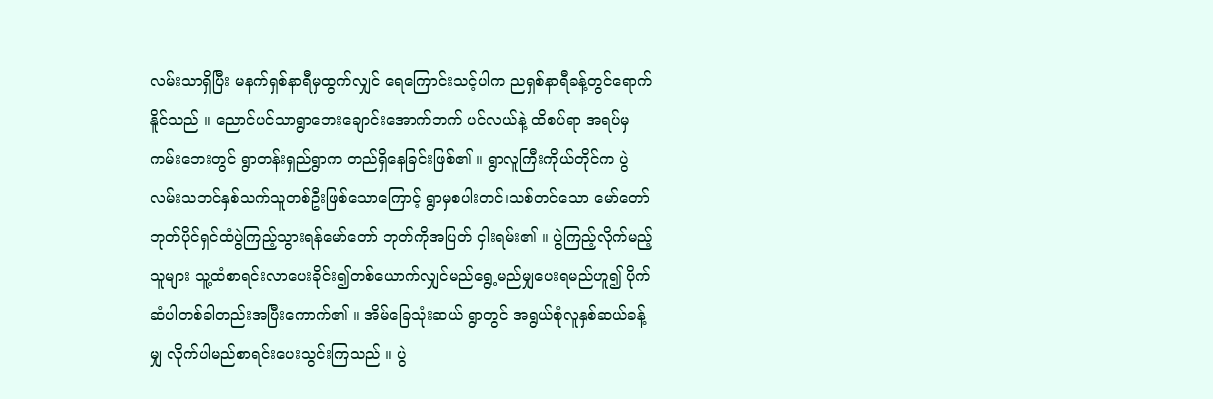လမ်းသာရှိပြီး မနက်ရှစ်နာရီမှထွက်လျှင် ရေကြောင်းသင့်ပါက ညရှစ်နာရီခန့်တွင်ရောက်နိူင်သည် ။ ညောင်ပင်သာရွာဘေးချောင်းအောက်ဘက် ပင်လယ်နဲ့ ထိစပ်ရာ အရပ်မှကမ်းဘေးတွင် ရွာတန်းရှည်ရွာက တည်ရှိနေခြင်းဖြစ်၏ ။ ရွာလူကြီးကိုယ်တိုင်က ပွဲလမ်းသဘင်နှစ်သက်သူတစ်ဦးဖြစ်သောကြောင့် ရွာမှစပါးတင်၊သစ်တင်သော မော်တော်ဘုတ်ပိုင်ရှင်ထံပွဲကြည့်သွားရန်မော်တော် ဘုတ်ကိုအပြတ် ငှါးရမ်း၏ ။ ပွဲကြည့်လိုက်မည့်သူများ သူ့ထံစာရင်းလာပေးခိုင်း၍တစ်ယောက်လျှင်မည်ရွေ့မည်မျှပေးရမည်ဟူ၍ ပိုက်ဆံပါတစ်ခါတည်းအပြီးကောက်၏ ။ အိမ်ခြေသုံးဆယ် ရွာတွင် အရွယ်စုံလူနှစ်ဆယ်ခန့်မျှ လိုက်ပါမည်စာရင်းပေးသွင်းကြသည် ။ ပွဲ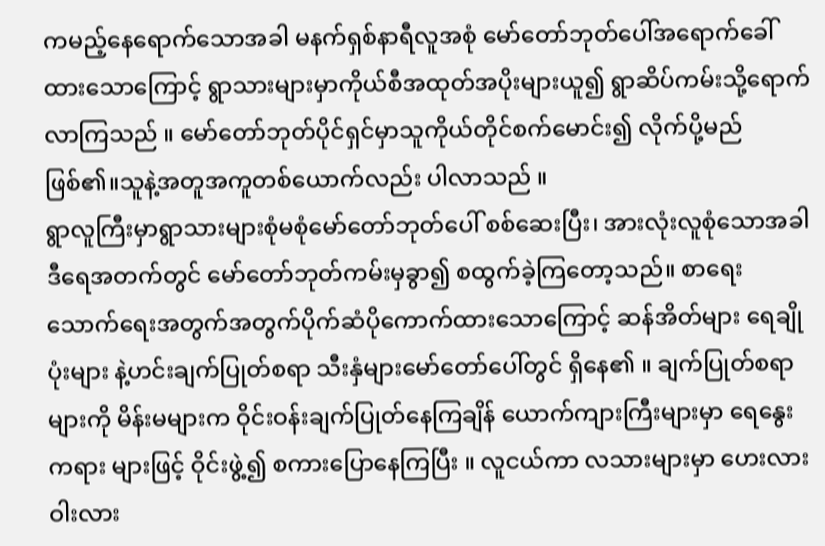ကမည့်နေရောက်သောအခါ မနက်ရှစ်နာရီလူအစုံ မော်တော်ဘုတ်ပေါ်အရောက်ခေါ်ထားသောကြောင့် ရွာသားများမှာကိုယ်စီအထုတ်အပိုးများယူ၍ ရွာဆိပ်ကမ်းသို့ရောက်လာကြသည် ။ မော်တော်ဘုတ်ပိုင်ရှင်မှာသူကိုယ်တိုင်စက်မောင်း၍ လိုက်ပို့မည်ဖြစ်၏။သူနဲ့အတူအကူတစ်ယောက်လည်း ပါလာသည် ။
ရွာလူကြီးမှာရွာသားများစုံမစုံမော်တော်ဘုတ်ပေါ် စစ်ဆေးပြီး၊ အားလုံးလူစုံသောအခါ ဒီရေအတက်တွင် မော်တော်ဘုတ်ကမ်းမှခွာ၍ စထွက်ခဲ့ကြတော့သည်။ စာရေးသောက်ရေးအတွက်အတွက်ပိုက်ဆံပိုကောက်ထားသောကြောင့် ဆန်အိတ်များ ရေချိုပုံးများ နဲ့ဟင်းချက်ပြုတ်စရာ သီးနှံများမော်တော်ပေါ်တွင် ရှိနေ၏ ။ ချက်ပြုတ်စရာများကို မိန်းမများက ဝိုင်းဝန်းချက်ပြုတ်နေကြချိန် ယောက်ကျားကြီးများမှာ ရေနွေးကရား များဖြင့် ဝိုင်းဖွဲ့၍ စကားပြောနေကြပြီး ။ လူငယ်ကာ လသားများမှာ ဟေးလားဝါးလား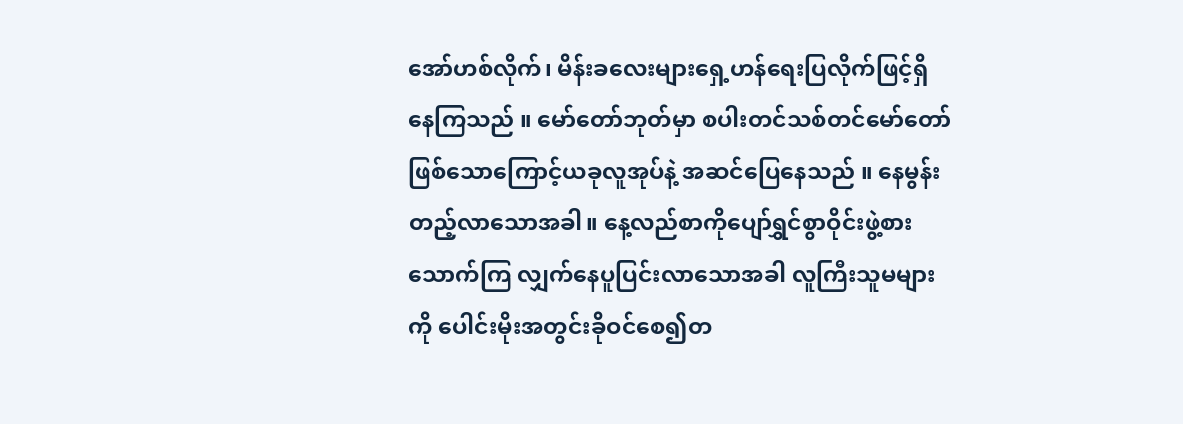အော်ဟစ်လိုက်၊ မိန်းခလေးများရှေ့ဟန်ရေးပြလိုက်ဖြင့်ရှိနေကြသည် ။ မော်တော်ဘုတ်မှာ စပါးတင်သစ်တင်မော်တော် ဖြစ်သောကြောင့်ယခုလူအုပ်နဲ့ အဆင်ပြေနေသည် ။ နေမွန်းတည့်လာသောအခါ။ နေ့လည်စာကိုပျော်ရွှင်စွာဝိုင်းဖွဲ့စားသောက်ကြ လျှက်နေပူပြင်းလာသောအခါ လူကြီးသူမများကို ပေါင်းမိုးအတွင်းခိုဝင်စေ၍တ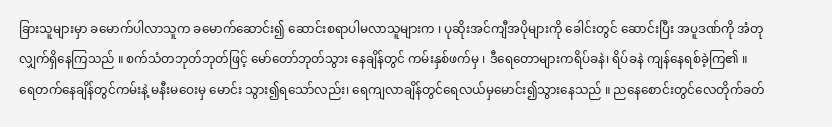ခြားသူများမှာ ခမောက်ပါလာသူက ခမောက်ဆောင်း၍ ဆောင်းစရာပါမလာသူများက ၊ ပုဆိုးအင်ကျီအပိုများကို ခေါင်းတွင် ဆောင်းပြီး အပူဒဏ်ကို အံတုလျှက်ရှိနေကြသည် ။ စက်သံတဘုတ်ဘုတ်ဖြင့် မော်တော်ဘုတ်သွား နေချိန်တွင် ကမ်းနှစ်ဖက်မှ ၊ ဒီရေတောများကရိပ်ခနဲ၊ ရိပ်ခနဲ ကျန်နေရစ်ခဲ့ကြ၏ ။
ရေတက်နေချိန်တွင်ကမ်းနဲ့ မနီးမဝေးမှ မောင်း သွား၍ရသော်လည်း၊ ရေကျလာချိန်တွင်ရေလယ်မှမောင်း၍သွားနေသည် ။ ညနေစောင်းတွင်လေတိုက်ခတ်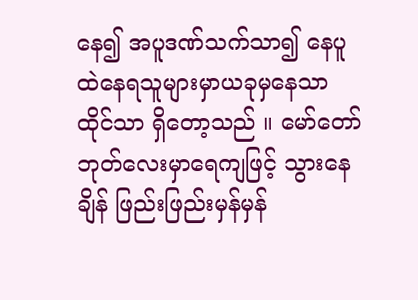နေ၍ အပူဒဏ်သက်သာ၍ နေပူထဲနေရသူများမှာယခုမှနေသာထိုင်သာ ရှိတော့သည် ။ မော်တော်ဘုတ်လေးမှာရေကျဖြင့် သွားနေချိန် ဖြည်းဖြည်းမှန်မှန်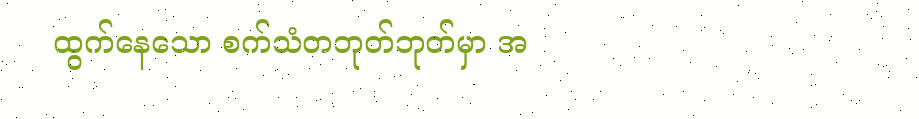ထွက်နေသော စက်သံတဘုတ်ဘုတ်မှာ အ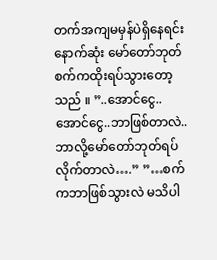တက်အကျမမှန်ပဲရှိနေရင်းနောက်ဆုံး မော်တော်ဘုတ်စက်ကထိုးရပ်သွားတော့သည် ။ ”..အောင်ငွေ.. အောင်ငွေ..ဘာဖြစ်တာလဲ.. ဘာလို့မော်တော်ဘုတ်ရပ်လိုက်တာလဲ….” ”…စက်ကဘာဖြစ်သွားလဲ မသိပါ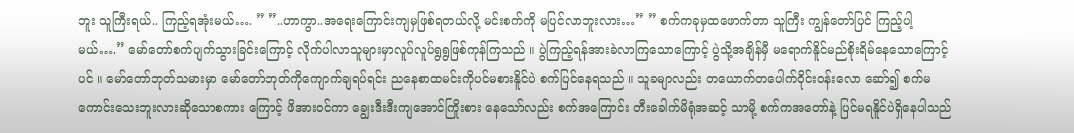ဘူး သူကြီးရယ်.. ကြည့်ရအုံးမယ်…. ” ”..ဟာကွာ..အရေးကြောင်းကျမှဖြစ်ရတယ်လို့ မင်းစက်ကို မပြင်လာဘူးလား…” ” စက်ကခုမှထဖောက်တာ သူကြီး ကျွန်တော်ပြင် ကြည့်ပါ့မယ်….” မော်တော်စက်ပျက်သွားခြင်းကြောင့် လိုက်ပါလာသူများမှာလူပ်လူပ်ရွရွဖြစ်ကုန်ကြသည် ။ ပွဲကြည့်ရန်အားခဲလာကြသောကြောင့် ပွဲသို့အချိန်မှီ မရောက်နိူင်မည်စိုးရိမ်နေသောကြောင့်ပင် ။ မော်တော်ဘုတ်သမားမှာ မော်တော်ဘုတ်ကိုကျောက်ချရပ်ရင်း ညနေစာထမင်းကိုပင်မစားနိူင်ပဲ စက်ပြင်နေရသည် ။ သူခမျာလည်း တယောက်တပေါက်ဝိုင်းဝန်းလော ဆော်၍ စက်မကောင်းသေးဘူးလားဆိုသောစကား ကြောင့် ဖိအားဝင်ကာ ချွေးဒီးဒီးကျအောင်ကြိုးစား နေသော်လည်း စက်အကြောင်း တီးခေါက်မိရုံအဆင့် သာမို့ စက်ကအတော်နဲ့ ပြင်မရနိူင်ပဲရှိနေပါသည်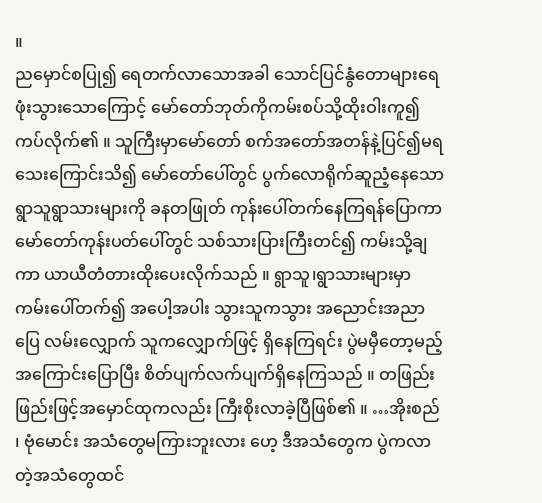။
ညမှောင်စပြု၍ ရေတက်လာသောအခါ သောင်ပြင်နွံတောများရေဖုံးသွားသောကြောင့် မော်တော်ဘုတ်ကိုကမ်းစပ်သို့ထိုးဝါးကူ၍ကပ်လိုက်၏ ။ သူကြီးမှာမော်တော် စက်အတော်အတန်နဲ့ပြင်၍မရသေးကြောင်းသိ၍ မော်တော်ပေါ်တွင် ပွက်လောရိုက်ဆူညံ့နေသော ရွာသူရွာသားများကို ခနတဖြုတ် ကုန်းပေါ်တက်နေကြရန်ပြောကာ မော်တော်ကုန်းပတ်ပေါ်တွင် သစ်သားပြားကြီးတင်၍ ကမ်းသို့ချကာ ယာယီတံတားထိုးပေးလိုက်သည် ။ ရွာသူ၊ရွာသားများမှာ ကမ်းပေါ်တက်၍ အပေါ့အပါး သွားသူကသွား အညောင်းအညာပြေ လမ်းလျှောက် သူကလျှောက်ဖြင့် ရှိနေကြရင်း ပွဲမမှီတော့မည့်အကြောင်းပြောပြီး စိတ်ပျက်လက်ပျက်ရှိနေကြသည် ။ တဖြည်းဖြည်းဖြင့်အမှောင်ထုကလည်း ကြီးစိုးလာခဲ့ပြီဖြစ်၏ ။ …အိုးစည် ၊ ဗုံမောင်း အသံတွေမကြားဘူးလား ဟေ့ ဒီအသံတွေက ပွဲကလာတဲ့အသံတွေထင်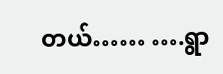တယ်…… ….ရွာ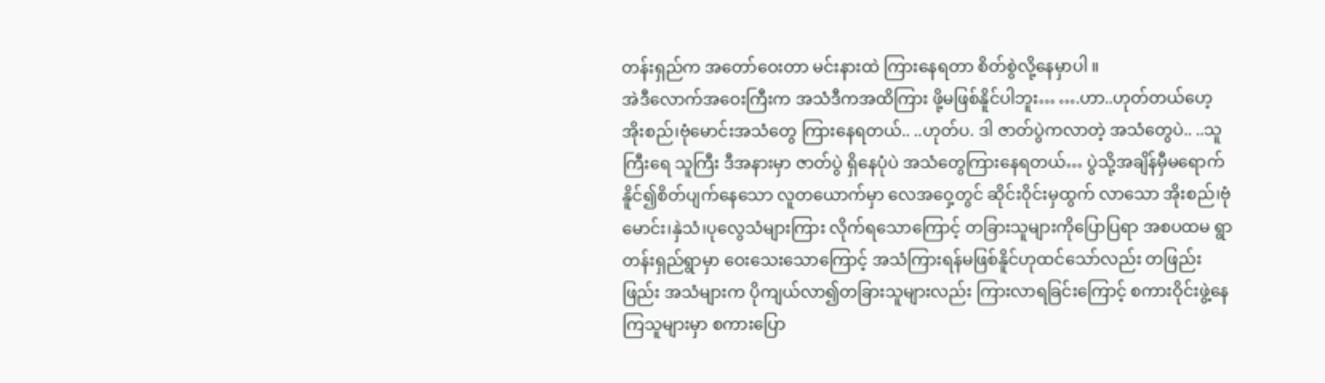တန်းရှည်က အတော်ဝေးတာ မင်းနားထဲ ကြားနေရတာ စိတ်စွဲလို့နေမှာပါ ။
အဲဒီလောက်အဝေးကြီးက အသံဒီကအထိကြား ဖို့မဖြစ်နိူင်ပါဘူး… ….ဟာ..ဟုတ်တယ်ဟေ့ အိုးစည်၊ဗုံမောင်းအသံတွေ ကြားနေရတယ်.. ..ဟုတ်ပ. ဒါ ဇာတ်ပွဲကလာတဲ့ အသံတွေပဲ.. ..သူကြီးရေ သူကြီး ဒီအနားမှာ ဇာတ်ပွဲ ရှိနေပုံပဲ အသံတွေကြားနေရတယ်… ပွဲသို့အချိန်မှီမရောက်နိူင်၍စိတ်ပျက်နေသော လူတယောက်မှာ လေအဝှေ့တွင် ဆိုင်းဝိုင်းမှထွက် လာသော အိုးစည်၊ဗုံမောင်း၊နှဲသံ၊ပုလွေသံများကြား လိုက်ရသောကြောင့် တခြားသူများကိုပြောပြရာ အစပထမ ရွာတန်းရှည်ရွာမှာ ဝေးသေးသောကြောင့် အသံကြားရန်မဖြစ်နိူင်ဟုထင်သော်လည်း တဖြည်းဖြည်း အသံများက ပိုကျယ်လာ၍တခြားသူများလည်း ကြားလာရခြင်းကြောင့် စကားဝိုင်းဖွဲ့နေကြသူများမှာ စကားပြော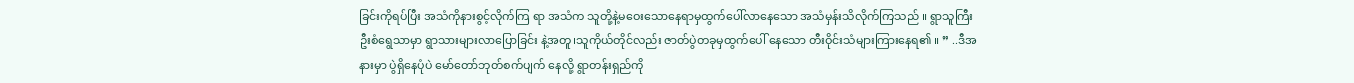ခြင်းကိုရပ်ပြီး အသံကိုနားစွင့်လိုက်ကြ ရာ အသံက သူတို့နဲ့မဝေးသောနေရာမှထွက်ပေါ်လာနေသော အသံမှန်းသိလိုက်ကြသည် ။ ရွာသူကြီး ဦးစံရွေသာမှာ ရွာသားများလာပြောခြင်း နဲ့အတူ၊သူကိုယ်တိုင်လည်း ဇာတ်ပွဲတခုမှထွက်ပေါ် နေသော တီးဝိုင်းသံများကြားနေရ၏ ။ ” ..ဒီအနားမှာ ပွဲရှိနေပုံပဲ မော်တော်ဘုတ်စက်ပျက် နေလို့ ရွာတန်းရှည်ကို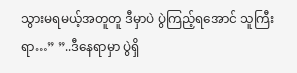သွားမရမယ့်အတူတူ ဒီမှာပဲ ပွဲကြည့်ရအောင် သူကြီးရာ…” ”..ဒီနေရာမှာ ပွဲရှိ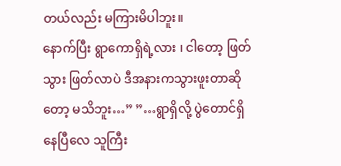တယ်လည်း မကြားမိပါဘူး။
နောက်ပြီး ရွာကောရှိရဲ့လား ၊ ငါတော့ ဖြတ်သွား ဖြတ်လာပဲ ဒီအနားကသွားဖူးတာဆိုတော့ မသိဘူး…” ”…ရွာရှိလို့ ပွဲတောင်ရှိနေပြီလေ သူကြီး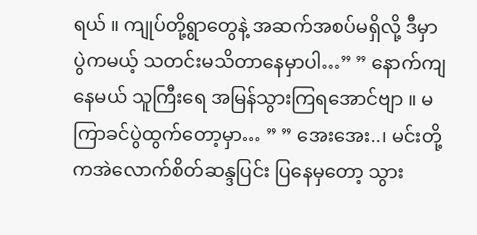ရယ် ။ ကျုပ်တို့ရွာတွေနဲ့ အဆက်အစပ်မရှိလို့ ဒီမှာ ပွဲကမယ့် သတင်းမသိတာနေမှာပါ…” ” နောက်ကျနေမယ် သူကြီးရေ အမြန်သွားကြရအောင်ဗျာ ။ မကြာခင်ပွဲထွက်တော့မှာ… ” ” အေးအေး..၊ မင်းတို့ကအဲလောက်စိတ်ဆန္ဒပြင်း ပြနေမှတော့ သွား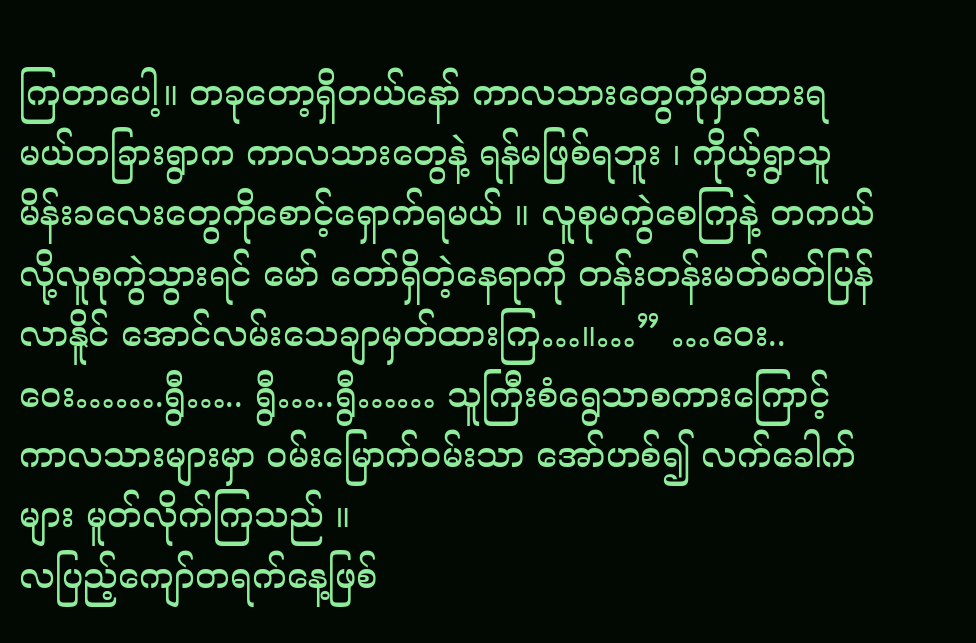ကြတာပေါ့။ တခုတော့ရှိတယ်နော် ကာလသားတွေကိုမှာထားရ မယ်တခြားရွာက ကာလသားတွေနဲ့ ရန်မဖြစ်ရဘူး ၊ ကိုယ့်ရွာသူမိန်းခလေးတွေကိုစောင့်ရှောက်ရမယ် ။ လူစုမကွဲစေကြနဲ့ တကယ်လို့လူစုကွဲသွားရင် မော် တော်ရှိတဲ့နေရာကို တန်းတန်းမတ်မတ်ပြန်လာနိူင် အောင်လမ်းသေချာမှတ်ထားကြ…။…” …ဝေး..ဝေး…….ရွီ….. ရွီ…..ရွီ…… သူကြီးစံရွေသာစကားကြောင့် ကာလသားများမှာ ဝမ်းမြောက်ဝမ်းသာ အော်ဟစ်၍ လက်ခေါက်များ မူတ်လိုက်ကြသည် ။
လပြည့်ကျော်တရက်နေ့ဖြစ်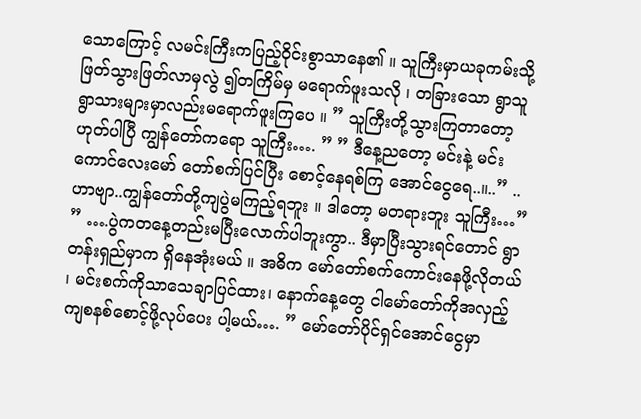သောကြောင့် လမင်းကြီးကပြည့်ဝိုင်းစွာသာနေ၏ ။ သူကြီးမှာယခုကမ်းသို့ ဖြတ်သွားဖြတ်လာမှလွဲ ၍တကြိမ်မှ မရောက်ဖူးသလို ၊ တခြားသော ရွာသူ ရွာသားများမှာလည်းမရောက်ဖူးကြပေ ။ ” သူကြီးတို့သွားကြတာတော့ ဟုတ်ပါပြီ ကျွန်တော်ကရော သူကြီး…. ” ” ဒီနေ့ညတော့ မင်းနဲ့ မင်းကောင်လေးမော် တော်စက်ပြင်ပြီး စောင့်နေရစ်ကြ အောင်ငွေရေ..။..” ..ဟာဗျာ..ကျွန်တော်တို့ကျပွဲမကြည့်ရဘူး ။ ဒါတော့ မတရားဘူး သူကြီး…” ” ….ပွဲကတနေ့တည်းမပြီးလောက်ပါဘူးကွာ.. ဒီမှာပြီးသွားရင်တောင် ရွာတန်းရှည်မှာက ရှိနေအုံးမယ် ။ အဓိက မော်တော်စက်ကောင်းနေဖို့လိုတယ် ၊ မင်းစက်ကိုသာသေချာပြင်ထား၊ နောက်နေ့တွေ ငါမော်တော်ကိုအလှည့်ကျစနစ်စောင့်ဖို့လုပ်ပေး ပါ့မယ်…. ” မော်တော်ပိုင်ရှင်အောင်ငွေမှာ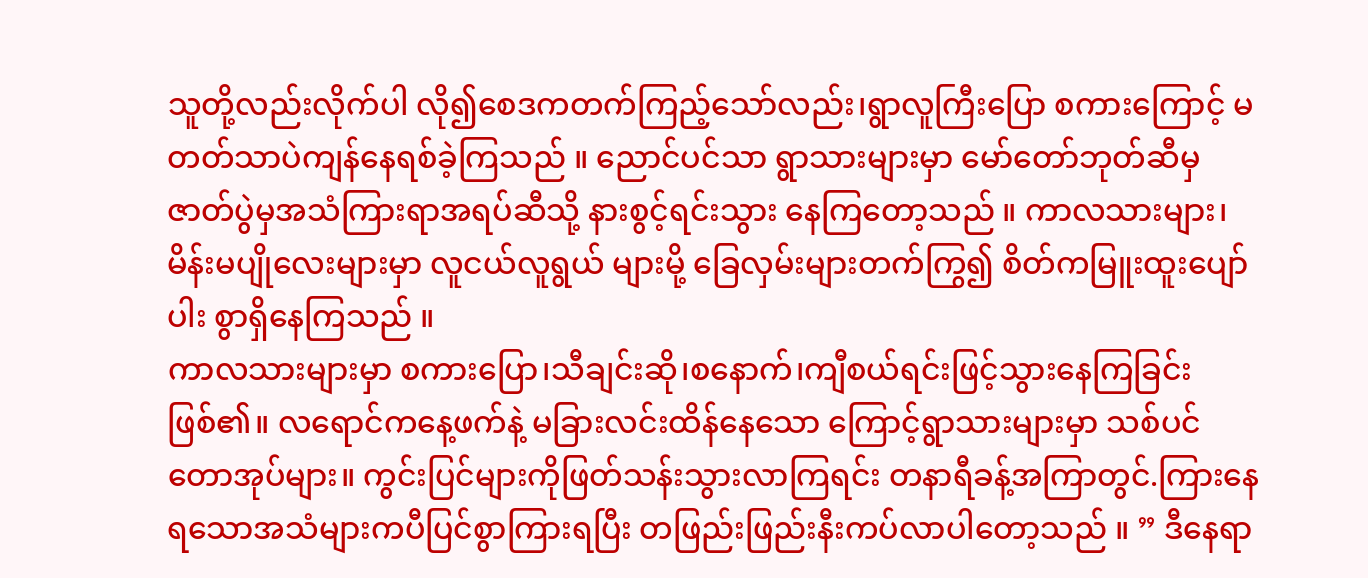သူတို့လည်းလိုက်ပါ လို၍စေဒကတက်ကြည့်သော်လည်း၊ရွာလူကြီးပြော စကားကြောင့် မတတ်သာပဲကျန်နေရစ်ခဲ့ကြသည် ။ ညောင်ပင်သာ ရွာသားများမှာ မော်တော်ဘုတ်ဆီမှ ဇာတ်ပွဲမှအသံကြားရာအရပ်ဆီသို့ နားစွင့်ရင်းသွား နေကြတော့သည် ။ ကာလသားများ၊မိန်းမပျိုလေးများမှာ လူငယ်လူရွယ် များမို့ ခြေလှမ်းများတက်ကြွ၍ စိတ်ကမြူးထူးပျော်ပါး စွာရှိနေကြသည် ။
ကာလသားများမှာ စကားပြော၊သီချင်းဆို၊စနောက်၊ကျီစယ်ရင်းဖြင့်သွားနေကြခြင်းဖြစ်၏။ လရောင်ကနေ့ဖက်နဲ့ မခြားလင်းထိန်နေသော ကြောင့်ရွာသားများမှာ သစ်ပင်တောအုပ်များ။ ကွင်းပြင်များကိုဖြတ်သန်းသွားလာကြရင်း တနာရီခန့်အကြာတွင်.ကြားနေရသောအသံများကပီပြင်စွာကြားရပြီး တဖြည်းဖြည်းနီးကပ်လာပါတော့သည် ။ ” ဒီနေရာ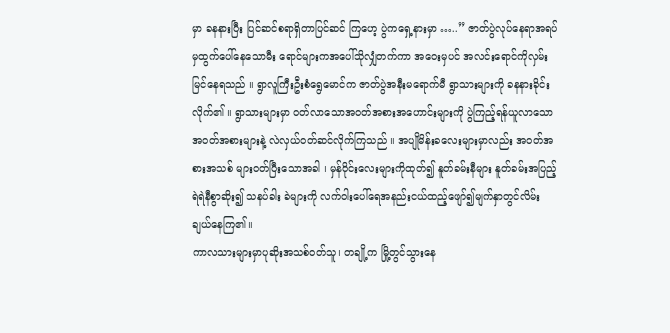မှာ ခနနားပြီး ပြင်ဆင်စရာရှိတာပြင်ဆင် ကြဟေ့ ပွဲကရှေ့နားမှာ …..” ဇာတ်ပွဲလုပ်နေရာအရပ်မှထွက်ပေါ်နေသောမီး ရောင်များကအပေါ်သိုလျှံတက်ကာ အဝေးမှပင် အလင်းရောင်ကိုလှမ်းမြင်နေရသည် ။ ရွာလူကြီးဦးစံရွေမောင်က ဇာတ်ပွဲအနီးမရောက်မီ ရွာသားများကို ခနနားခိုင်းလိုက်၏ ။ ရွာသားများမှာ ဝတ်လာသောအဝတ်အစားအဟောင်းများကို ပွဲကြည့်ရန်ယူလာသော အဝတ်အစားများနဲ့ လဲလှယ်ဝတ်ဆင်လိုက်ကြသည် ။ အပျိုမိန်းခလေးများမှာလည်း အဝတ်အစားအသစ် များဝတ်ပြီးသောအခါ ၊ မှန်ဝိုင်းလေးများကိုထုတ်၍ နူတ်ခမ်းနီများ နူတ်ခမ်းအပြည့်ရဲရဲနီစွာဆိုး၍ သနပ်ခါး ခဲများကို လက်ဝါးပေါ်ရေအနည်းငယ်ထည့်ဖျော်၍မျက်နှာတွင်လိမ်းချယ်နေကြ၏။
ကာလသားများမှာပုဆိုးအသစ်ဝတ်သူ၊ တချို့က မြို့တွင်သွားနေ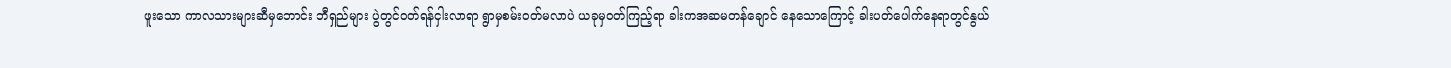ဖူးသော ကာလသားများဆီမှဘောင်း ဘီရှည်များ ပွဲတွင်ဝတ်ရန်ငှါးလာရာ ရွာမှစမ်းဝတ်မလာပဲ ယခုမှဝတ်ကြည့်ရာ ခါးကအဆမတန်ချောင် နေသောကြောင့် ခါးပတ်ပေါက်နေရာတွင်နွယ်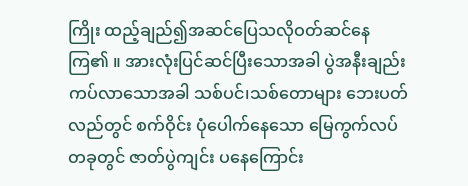ကြိုး ထည့်ချည်၍အဆင်ပြေသလိုဝတ်ဆင်နေကြ၏ ။ အားလုံးပြင်ဆင်ပြီးသောအခါ ပွဲအနီးချည်းကပ်လာသောအခါ သစ်ပင်၊သစ်တောများ ဘေးပတ်လည်တွင် စက်ဝိုင်း ပုံပေါက်နေသော မြေကွက်လပ်တခုတွင် ဇာတ်ပွဲကျင်း ပနေကြောင်း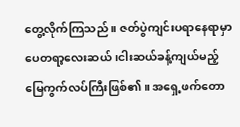တွေ့လိုက်ကြသည် ။ ဇတ်ပွဲကျင်းပရာနေရာမှာ ပေတရာ့လေးဆယ် ၊ငါးဆယ်ခန့်ကျယ်မည့်မြေကွက်လပ်ကြီးဖြစ်၏ ။ အရှေ့ဖက်တော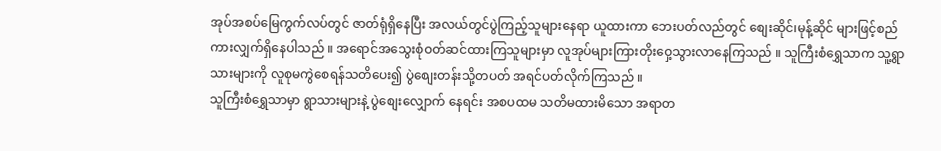အုပ်အစပ်မြေကွက်လပ်တွင် ဇာတ်ရုံရှိနေပြီး အလယ်တွင်ပွဲကြည့်သူများနေရာ ယူထားကာ ဘေးပတ်လည်တွင် စျေးဆိုင်၊မုန့်ဆိုင် များဖြင့်စည်ကားလျှက်ရှိနေပါသည် ။ အရောင်အသွေးစုံဝတ်ဆင်ထားကြသူများမှာ လူအုပ်များကြားတိုးဝှေ့သွားလာနေကြသည် ။ သူကြီးစံရွှေသာက သူ့ရွာသားများကို လူစုမကွဲစေရန်သတိပေး၍ ပွဲစျေးတန်းသို့တပတ် အရင်ပတ်လိုက်ကြသည် ။
သူကြီးစံရွှေသာမှာ ရွာသားများနဲ့ ပွဲစျေးလျှောက် နေရင်း အစပထမ သတိမထားမိသော အရာတ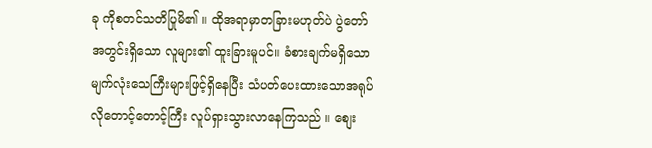ခု ကိုစတင်သတိပြုမိ၏ ။ ထိုအရာမှာတခြားမဟုတ်ပဲ ပွဲတော်အတွင်းရှိသော လူများ၏ ထူးခြားမူပင်။ ခံစားချက်မရှိသောမျက်လုံးသေကြီးများဖြင့်ရှိနေပြီး သံပတ်ပေးထားသောအရုပ်လိုတောင့်တောင့်ကြီး လူပ်ရှားသွားလာနေကြသည် ။ စျေး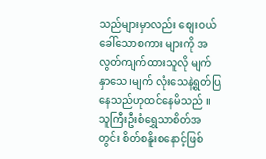သည်များမှာလည်း စျေးဝယ်ခေါ်သောစကား များကို အလွတ်ကျက်ထားသူလို မျက်နှာသေ၊မျက် လုံးသေနဲ့ရွတ်ပြနေသည်ဟုထင်နေမိသည် ။ သူကြီးဦးစံရွှေသာစိတ်အတွင်း စိတ်စနိူးစနောင့်ဖြစ်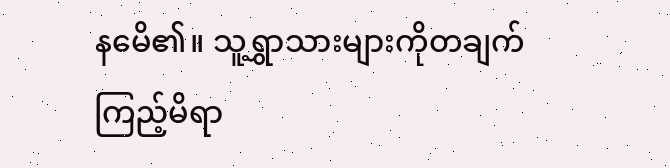နမေိ၏။ သူ့ရွှာသားများကိုတချက်ကြည့်မိရာ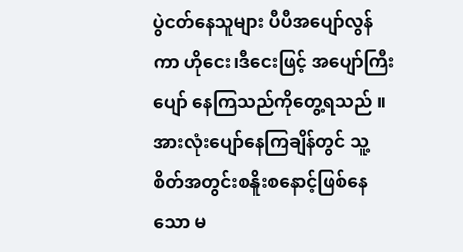ပွဲငတ်နေသူများ ပီပီအပျော်လွန်ကာ ဟိုငေး၊ဒီငေးဖြင့် အပျော်ကြီးပျော် နေကြသည်ကိုတွေ့ရသည် ။ အားလုံးပျော်နေကြချိန်တွင် သူ့စိတ်အတွင်းစနိူးစနောင့်ဖြစ်နေသော မ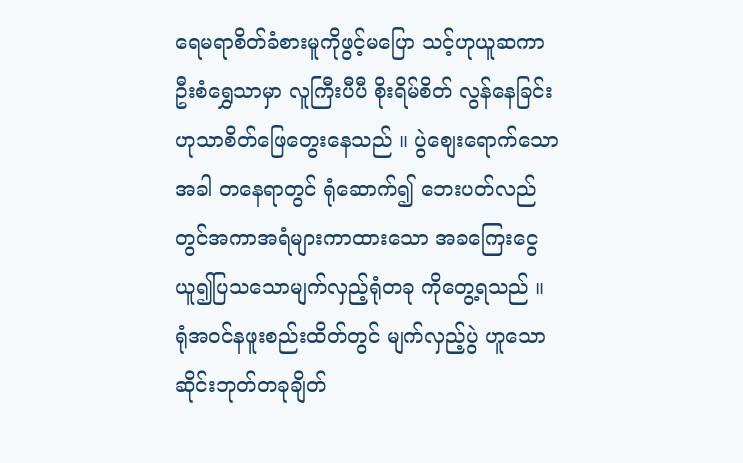ရေမရာစိတ်ခံစားမူကိုဖွင့်မပြော သင့်ဟုယူဆကာ ဦးစံရွှေသာမှာ လူကြီးပီပီ စိုးရိမ်စိတ် လွန်နေခြင်းဟုသာစိတ်ဖြေတွေးနေသည် ။ ပွဲစျေးရောက်သောအခါ တနေရာတွင် ရုံဆောက်၍ ဘေးပတ်လည်တွင်အကာအရံများကာထားသော အခကြေးငွေယူ၍ပြသသောမျက်လှည့်ရုံတခု ကိုတွေ့ရသည် ။ ရုံအဝင်နဖူးစည်းထိတ်တွင် မျက်လှည့်ပွဲ ဟူသော ဆိုင်းဘုတ်တခုချိတ်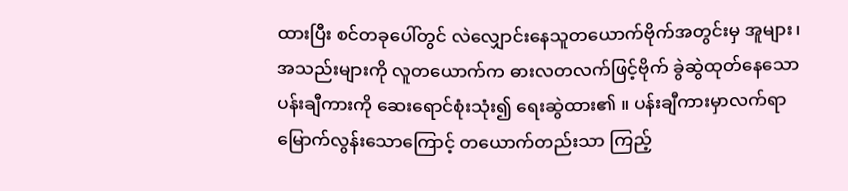ထားပြီး စင်တခုပေါ်တွင် လဲလျှောင်းနေသူတယောက်ဗိုက်အတွင်းမှ အူများ၊အသည်းများကို လူတယောက်က ဓားလတလက်ဖြင့်ဗိုက် ခွဲဆွဲထုတ်နေသော ပန်းချီကားကို ဆေးရောင်စုံးသုံး၍ ရေးဆွဲထား၏ ။ ပန်းချီကားမှာလက်ရာမြောက်လွန်းသောကြောင့် တယောက်တည်းသာ ကြည့်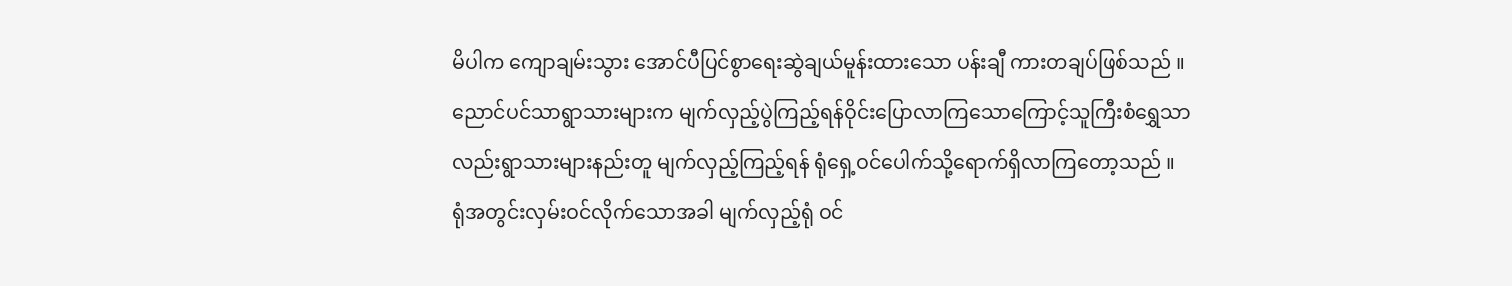မိပါက ကျောချမ်းသွား အောင်ပီပြင်စွာရေးဆွဲချယ်မူန်းထားသော ပန်းချီ ကားတချပ်ဖြစ်သည် ။ ညောင်ပင်သာရွာသားများက မျက်လှည့်ပွဲကြည့်ရန်ဝိုင်းပြောလာကြသောကြောင့်သူကြီးစံရွှေသာလည်းရွာသားများနည်းတူ မျက်လှည့်ကြည့်ရန် ရုံရှေ့ဝင်ပေါက်သို့ရောက်ရှိလာကြတော့သည် ။
ရုံအတွင်းလှမ်းဝင်လိုက်သောအခါ မျက်လှည့်ရုံ ဝင်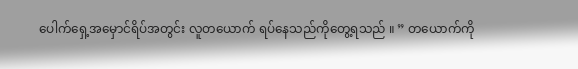ပေါက်ရှေ့အမှောင်ရိပ်အတွင်း လူတယောက် ရပ်နေသည်ကိုတွေ့ရသည် ။ ” တယောက်ကို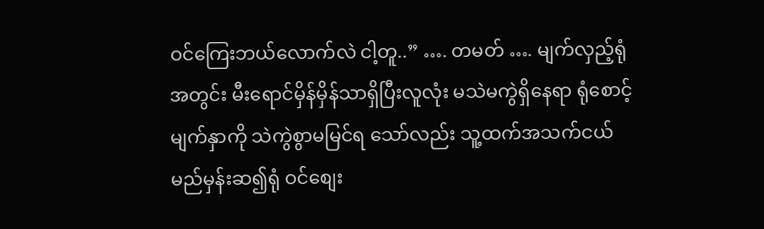ဝင်ကြေးဘယ်လောက်လဲ ငါ့တူ..” …. တမတ် …. မျက်လှည့်ရုံအတွင်း မီးရောင်မှိန်မှိန်သာရှိပြီးလူလုံး မသဲမကွဲရှိနေရာ ရုံစောင့်မျက်နှာကို သဲကွဲစွာမမြင်ရ သော်လည်း သူ့ထက်အသက်ငယ်မည်မှန်းဆ၍ရုံ ဝင်စျေး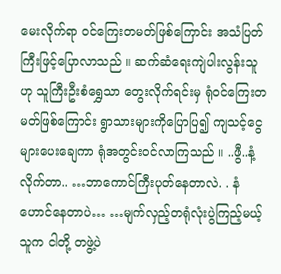မေးလိုက်ရာ ဝင်ကြေးတမတ်ဖြစ်ကြောင်း အသံပြတ်ကြီးဖြင့်ပြောလာသည် ။ ဆက်ဆံရေးကျဲပါးလွန်းသူဟု သူကြီးဦးစံရွှေသာ တွေးလိုက်ရင်းမှ ရုံဝင်ကြေးတမတ်ဖြစ်ကြောင်း ရွာသားများကိုပြောပြ၍ ကျသင့်ငွေများပေးချေကာ ရုံအတွင်းဝင်လာကြသည် ။ ..ဖွီ..နံ့လိုက်တာ.. …ဘာကောင်ကြီးပုတ်နေတာလဲ. . နံဟောင်နေတာပဲ… …မျက်လှည့်တရုံလုံးပွဲကြည့်မယ့်သူက ငါတို့ တဖွဲ့ပဲ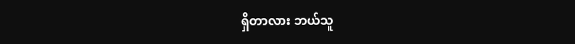ရှိတာလား ဘယ်သူ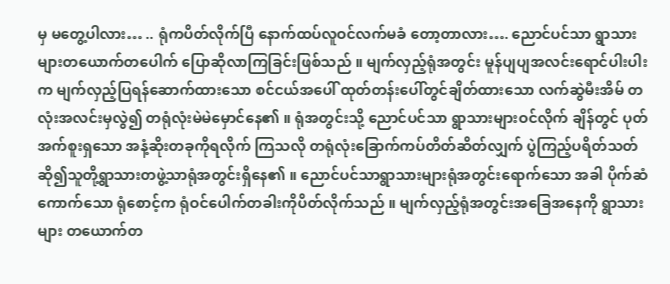မှ မတွေ့ပါလား… .. ရုံကပိတ်လိုက်ပြီ နောက်ထပ်လူဝင်လက်မခံ တော့တာလား…. ညောင်ပင်သာ ရွာသားများတယောက်တပေါက် ပြောဆိုလာကြခြင်းဖြစ်သည် ။ မျက်လှည့်ရုံအတွင်း မူန်ပျပျအလင်းရောင်ပါးပါးက မျက်လှည့်ပြရန်ဆောက်ထားသော စင်ငယ်အပေါ် ထုတ်တန်းပေါ်တွင်ချိတ်ထားသော လက်ဆွဲမီးအိမ် တလုံးအလင်းမှလွဲ၍ တရုံလုံးမဲမဲမှောင်နေ၏ ။ ရုံအတွင်းသို့ ညောင်ပင်သာ ရွာသားများဝင်လိုက် ချိန်တွင် ပုတ်အက်စူးရှသော အနံ့ဆိုးတခုကိုရလိုက် ကြသလို တရုံလုံးခြောက်ကပ်တိတ်ဆိတ်လျှက် ပွဲကြည့်ပရိတ်သတ်ဆို၍သူတို့ရွာသားတဖွဲ့သာရုံအတွင်းရှိနေ၏ ။ ညောင်ပင်သာရွာသားများရုံအတွင်းရောက်သော အခါ ပိုက်ဆံကောက်သော ရုံစောင့်က ရုံဝင်ပေါက်တခါးကိုပိတ်လိုက်သည် ။ မျက်လှည့်ရုံအတွင်းအခြေအနေကို ရွာသားများ တယောက်တ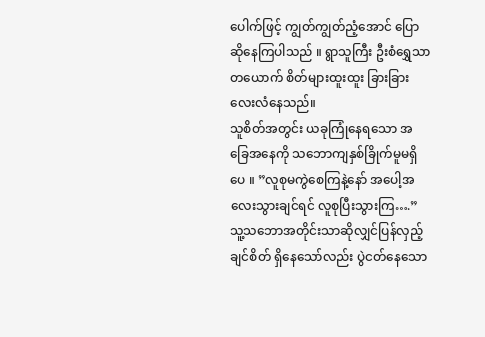ပေါက်ဖြင့် ကျွတ်ကျွတ်ညံ့အောင် ပြောဆိုနေကြပါသည် ။ ရွာသူကြီး ဦးစံရွှေသာတယောက် စိတ်များထူးထူး ခြားခြားလေးလံနေသည်။
သူစိတ်အတွင်း ယခုကြုံနေရသော အခြေအနေကို သဘောကျနှစ်ခြိုက်မူမရှိပေ ။ ”လူစုမကွဲစေကြနဲ့နော် အပေါ့အလေးသွားချင်ရင် လူစုပြီးသွားကြ….” သူ့သဘောအတိုင်းသာဆိုလျှင်ပြန်လှည့်ချင်စိတ် ရှိနေသော်လည်း ပွဲငတ်နေသော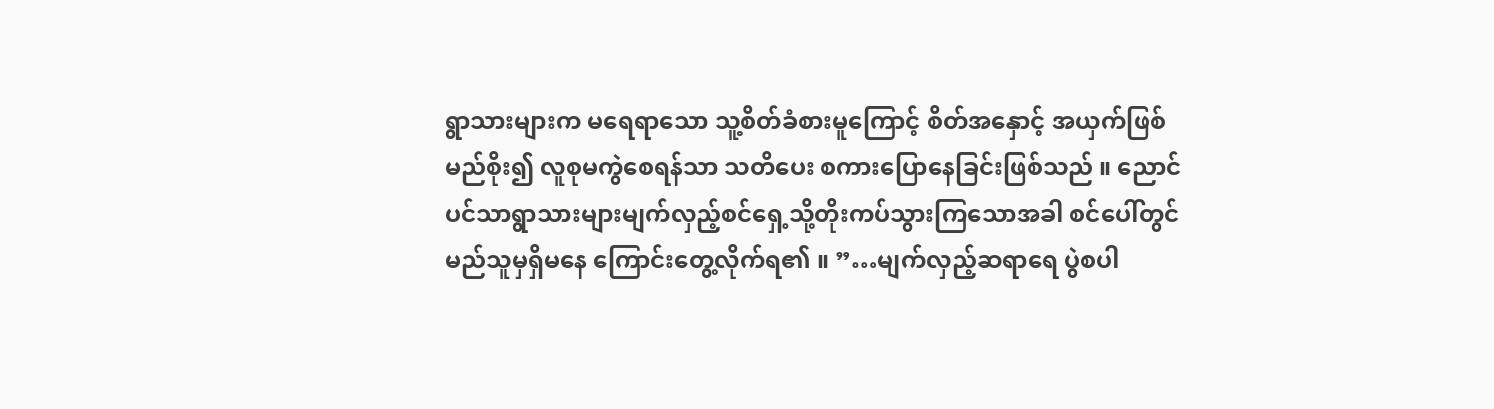ရွာသားများက မရေရာသော သူ့စိတ်ခံစားမူကြောင့် စိတ်အနှောင့် အယှက်ဖြစ်မည်စိုး၍ လူစုမကွဲစေရန်သာ သတိပေး စကားပြောနေခြင်းဖြစ်သည် ။ ညောင်ပင်သာရွာသားများမျက်လှည့်စင်ရှေ့သို့တိုးကပ်သွားကြသောအခါ စင်ပေါ်တွင် မည်သူမှရှိမနေ ကြောင်းတွေ့လိုက်ရ၏ ။ ”…မျက်လှည့်ဆရာရေ ပွဲစပါ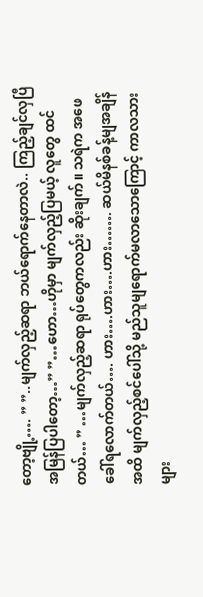တော့ဗျို့…. ” ”..မျက်လှည့်ဆရာ ဘယ်ရောက်နေတာလဲ.. ကြည့်ချင်လှပြီ အမြန်ပြပါတော့…” ”…ဟော…ဟိုမှာ မျက်လှည့်ပြမယ့် လူတွေ ထင်တယ်… ” …မျက်လှည့်ဆရာ ရုပ်တွေကလည်း ဆိုးချက်။ သရဲက အဖေခေါ်ရလောက်တယ်…. ဟား….ဟား….ဟား……. ဆယ်မိနစ်ခန့်မျအချိန်အထိ မျက်လှည့်စင်ပေါ်သို့ မည်သူမျရောက်မလာသောကြောင့် ကာလသားများ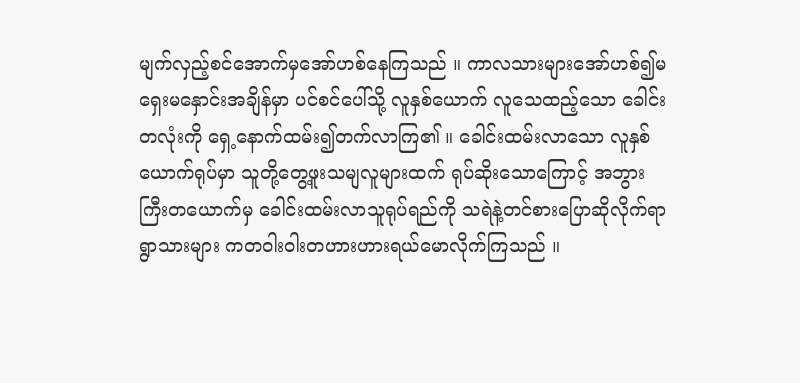မျက်လှည့်စင်အောက်မှအော်ဟစ်နေကြသည် ။ ကာလသားများအော်ဟစ်၍မရှေးမနှောင်းအချိန်မှာ ပင်စင်ပေါ်သို့ လူနှစ်ယောက် လူသေထည့်သော ခေါင်းတလုံးကို ရှေ့နောက်ထမ်း၍တက်လာကြ၏ ။ ခေါင်းထမ်းလာသော လူနှစ်ယောက်ရုပ်မှာ သူတို့တွေ့ဖူးသမျလူများထက် ရုပ်ဆိုးသောကြောင့် အဘွားကြီးတယောက်မှ ခေါင်းထမ်းလာသူရုပ်ရည်ကို သရဲနဲ့တင်စားပြောဆိုလိုက်ရာ ရွာသားများ ကတဝါးဝါးတဟားဟားရယ်မောလိုက်ကြသည် ။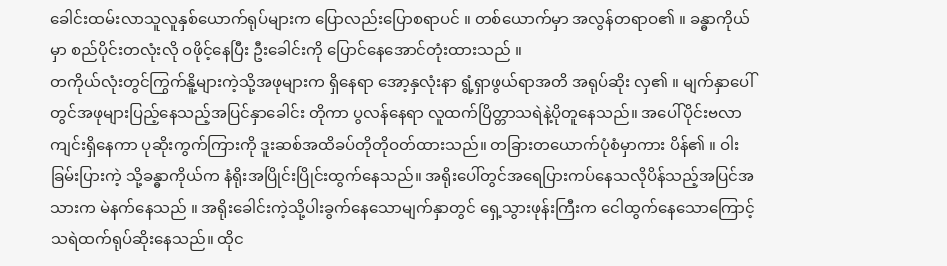ခေါင်းထမ်းလာသူလူနှစ်ယောက်ရုပ်များက ပြောလည်းပြောစရာပင် ။ တစ်ယောက်မှာ အလွန်တရာဝ၏ ။ ခန္ဓာကိုယ်မှာ စည်ပိုင်းတလုံးလို ဝဖိုင့်နေပြီး ဦးခေါင်းကို ပြောင်နေအောင်တုံးထားသည် ။
တကိုယ်လုံးတွင်ကြွက်နိူ့များကဲ့သို့အဖုများက ရှိနေရာ အော့နှလုံးနာ ရွံ့ရှာဖွယ်ရာအတိ အရုပ်ဆိုး လှ၏ ။ မျက်နှာပေါ်တွင်အဖုများပြည့်နေသည့်အပြင်နှာခေါင်း တိုကာ ပွလန်နေရာ လူထက်ပြိတ္တာသရဲနဲ့ပိုတူနေသည်။ အပေါ်ပိုင်းဗလာကျင်းရှိနေကာ ပုဆိုးကွက်ကြားကို ဒူးဆစ်အထိခပ်တိုတိုဝတ်ထားသည်။ တခြားတယောက်ပုံစံမှာကား ပိန်၏ ။ ဝါးခြမ်းပြားကဲ့ သို့ခန္ဓာကိုယ်က နံရိုးအပြိုင်းပြိုင်းထွက်နေသည်။ အရိုးပေါ်တွင်အရေပြားကပ်နေသလိုပိန်သည့်အပြင်အသားက မဲနက်နေသည် ။ အရိုးခေါင်းကဲ့သို့ပါးခွက်နေသောမျက်နှာတွင် ရှေ့သွားဖုန်းကြီးက ငေါထွက်နေသောကြောင့် သရဲထက်ရုပ်ဆိုးနေသည်။ ထိုင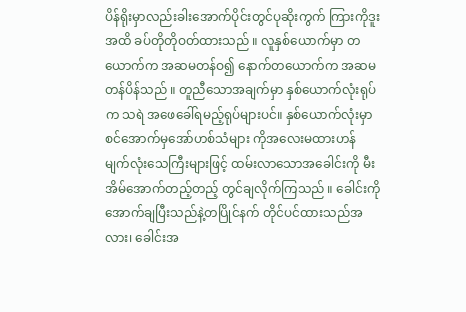ပိန်ရိုးမှာလည်းခါးအောက်ပိုင်းတွင်ပုဆိုးကွက် ကြားကိုဒူးအထိ ခပ်တိုတိုဝတ်ထားသည် ။ လူနှစ်ယောက်မှာ တယောက်က အဆမတန်ဝ၍ နောက်တယောက်က အဆမတန်ပိန်သည် ။ တူညီသောအချက်မှာ နှစ်ယောက်လုံးရုပ်က သရဲ အဖေခေါ်ရမည့်ရုပ်များပင်။ နှစ်ယောက်လုံးမှာစင်အောက်မှအော်ဟစ်သံများ ကိုအလေးမထားဟန် မျက်လုံးသေကြီးများဖြင့် ထမ်းလာသောအခေါင်းကို မီးအိမ်အောက်တည့်တည့် တွင်ချလိုက်ကြသည် ။ ခေါင်းကို အောက်ချပြီးသည်နဲ့တပြိုင်နက် တိုင်ပင်ထားသည်အလား၊ ခေါင်းအ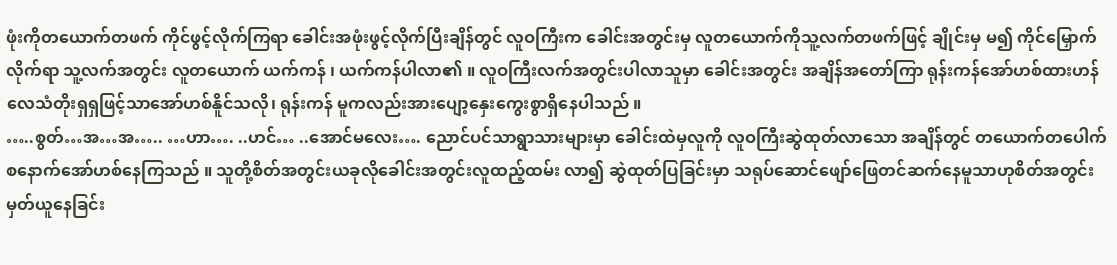ဖုံးကိုတယောက်တဖက် ကိုင်ဖွင့်လိုက်ကြရာ ခေါင်းအဖုံးဖွင့်လိုက်ပြီးချိန်တွင် လူဝကြီးက ခေါင်းအတွင်းမှ လူတယောက်ကိုသူ့လက်တဖက်ဖြင့် ချိုင်းမှ မ၍ ကိုင်မြှောက်လိုက်ရာ သူ့လက်အတွင်း လူတယောက် ယက်ကန် ၊ ယက်ကန်ပါလာ၏ ။ လူဝကြီးလက်အတွင်းပါလာသူမှာ ခေါင်းအတွင်း အချိန်အတော်ကြာ ရုန်းကန်အော်ဟစ်ထားဟန် လေသံတိုးရှရှဖြင့်သာအော်ဟစ်နိူင်သလို၊ ရုန်းကန် မူကလည်းအားပျော့နှေးကွေးစွာရှိနေပါသည် ။
…..စွတ်…အ…အ….. …ဟာ…. ..ဟင်… ..အောင်မလေး…. ညောင်ပင်သာရွာသားများမှာ ခေါင်းထဲမှလူကို လူဝကြီးဆွဲထုတ်လာသော အချိန်တွင် တယောက်တပေါက်စနောက်အော်ဟစ်နေကြသည် ။ သူတို့စိတ်အတွင်းယခုလိုခေါင်းအတွင်းလူထည့်ထမ်း လာ၍ ဆွဲထုတ်ပြခြင်းမှာ သရုပ်ဆောင်ဖျော်ဖြေတင်ဆက်နေမူသာဟုစိတ်အတွင်းမှတ်ယူနေခြင်း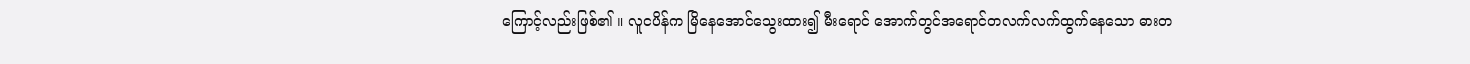ကြောင့်လည်းဖြစ်၏ ။ လူငပိန်က မြိနေအောင်သွေးထား၍ မီးရောင် အောက်တွင်အရောင်တလက်လက်ထွက်နေသော ဓားတ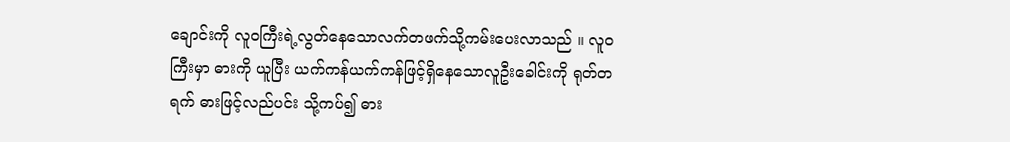ချောင်းကို လူဝကြီးရဲ့လွတ်နေသောလက်တဖက်သို့ကမ်းပေးလာသည် ။ လူဝကြီးမှာ ဓားကို ယူပြီး ယက်ကန်ယက်ကန်ဖြင့်ရှိနေသောလူဦးခေါင်းကို ရုတ်တရက် ဓားဖြင့်လည်ပင်း သို့ကပ်၍ ဓား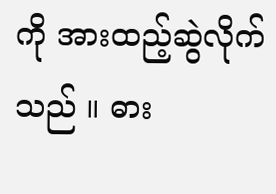ကို အားထည့်ဆွဲလိုက်သည် ။ ဓား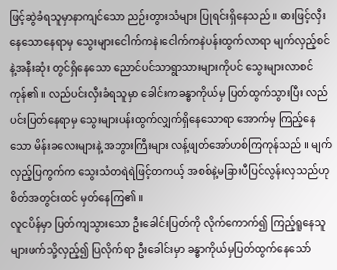ဖြင့်ဆွဲခံရသူမှာနာကျင်သော ညဉ်းတွားသံများ ပြုရင်းရှိနေသည် ။ ဓားဖြင့်လှီးနေသောနေရာမှ သွေးများငေါက်ကနဲ၊ငေါက်ကနဲပန်းထွက်လာရာ မျက်လှည့်စင်နဲ့အနီးဆုံး တွင်ရှိနေသော ညောင်ပင်သာရွာသားများကိုပင် သွေးများလာစင်ကုန်၏ ။ လည်ပင်းလှီးခံရသူမှာ ခေါင်းကခန္ဓာကိုယ်မှ ပြတ်ထွက်သွားပြီး လည်ပင်းပြတ်နေရာမှ သွေးများပန်းထွက်လျှက်ရှိနေသောရာ အောက်မှ ကြည့်နေသော မိန်းခလေးများနဲ့ အဘွားကြီးများ လန့်ဖျတ်အော်ဟစ်ကြကုန်သည် ။ မျက်လှည့်ပြကွက်က သွေးသံတရဲရဲဖြင့်တကယ့် အစစ်နဲ့မခြားပီပြင်လွန်းလှသည်ဟုစိတ်အတွင်းထင် မှတ်နေကြ၏ ။
လူငပိန်မှာ ပြတ်ကျသွားသော ဦးခေါင်းပြတ်ကို လိုက်ကောက်၍ ကြည့်ရူနေသူများဖက်သို့လှည့်၍ ပြလိုက်ရာ ဦးခေါင်းမှာ ခန္ဓာကိုယ်မှပြတ်ထွက်နေသော်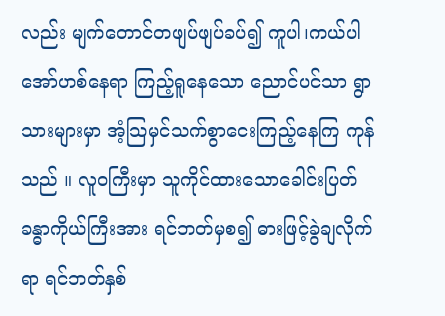လည်း မျက်တောင်တဖျပ်ဖျပ်ခပ်၍ ကူပါ၊ကယ်ပါ အော်ဟစ်နေရာ ကြည့်ရူနေသော ညောင်ပင်သာ ရွာသားများမှာ အံ့သြမှင်သက်စွာငေးကြည့်နေကြ ကုန်သည် ။ လူဝကြီးမှာ သူကိုင်ထားသောခေါင်းပြတ်ခန္ဓာကိုယ်ကြီးအား ရင်ဘတ်မှစ၍ ဓားဖြင့်ခွဲချလိုက်ရာ ရင်ဘတ်နှစ်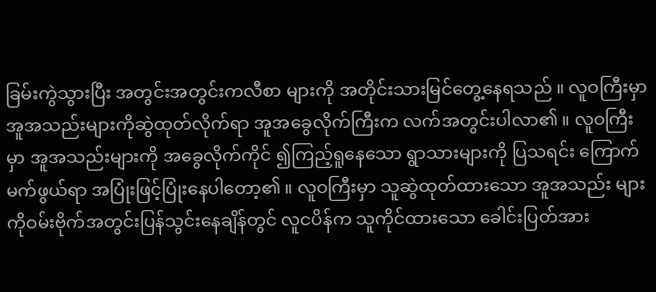ခြမ်းကွဲသွားပြီး အတွင်းအတွင်းကလီစာ များကို အတိုင်းသားမြင်တွေ့နေရသည် ။ လူဝကြီးမှာ အူအသည်းများကိုဆွဲထုတ်လိုက်ရာ အူအခွေလိုက်ကြီးက လက်အတွင်းပါလာ၏ ။ လူဝကြီးမှာ အူအသည်းများကို အခွေလိုက်ကိုင် ၍ကြည့်ရူနေသော ရွာသားများကို ပြသရင်း ကြောက် မက်ဖွယ်ရာ အပြုံးဖြင့်ပြုံးနေပါတော့၏ ။ လူဝကြီးမှာ သူဆွဲထုတ်ထားသော အူအသည်း များကိုဝမ်းဗိုက်အတွင်းပြန်သွင်းနေချိန်တွင် လူငပိန်က သူကိုင်ထားသော ခေါင်းပြတ်အား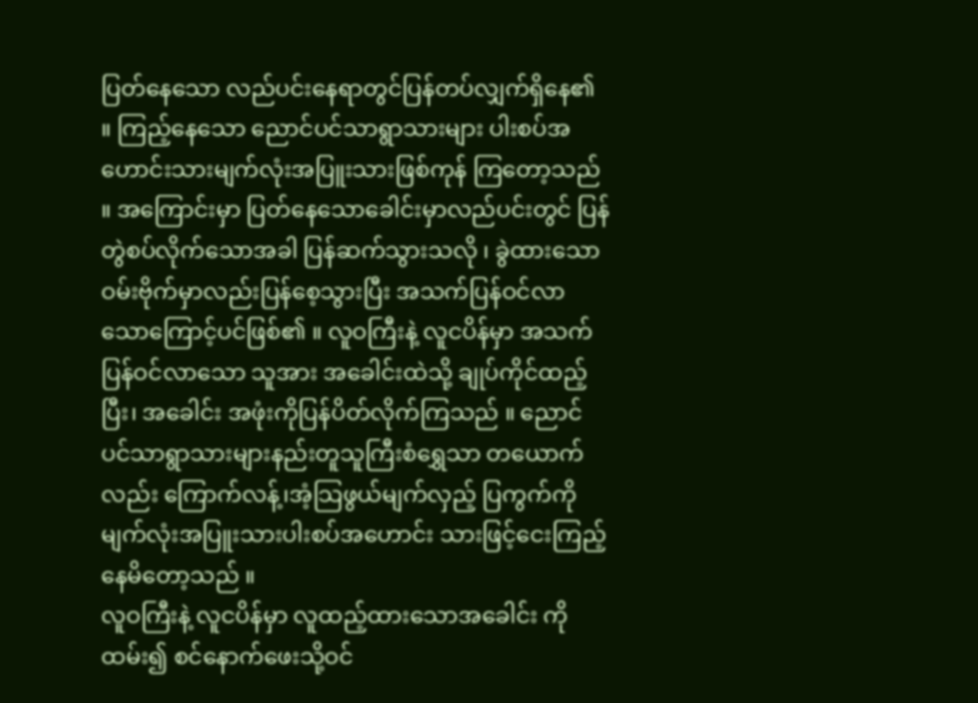ပြတ်နေသော လည်ပင်းနေရာတွင်ပြန်တပ်လျှက်ရှိနေ၏ ။ ကြည့်နေသော ညောင်ပင်သာရွာသားများ ပါးစပ်အဟောင်းသားမျက်လုံးအပြူးသားဖြစ်ကုန် ကြတော့သည် ။ အကြောင်းမှာ ပြတ်နေသောခေါင်းမှာလည်ပင်းတွင် ပြန်တွဲစပ်လိုက်သောအခါ ပြန်ဆက်သွားသလို ၊ ခွဲထားသော ဝမ်းဗိုက်မှာလည်းပြန်စေ့သွားပြီး အသက်ပြန်ဝင်လာသောကြောင့်ပင်ဖြစ်၏ ။ လူဝကြီးနဲ့ လူငပိန်မှာ အသက်ပြန်ဝင်လာသော သူအား အခေါင်းထဲသို့ ချုပ်ကိုင်ထည့်ပြီး၊ အခေါင်း အဖုံးကိုပြန်ပိတ်လိုက်ကြသည် ။ ညောင်ပင်သာရွာသားများနည်းတူသူကြီးစံရွှေသာ တယောက်လည်း ကြောက်လန့်၊အံ့သြဖွယ်မျက်လှည့် ပြကွက်ကို မျက်လုံးအပြူးသားပါးစပ်အဟောင်း သားဖြင့်ငေးကြည့်နေမိတော့သည် ။
လူဝကြီးနဲ့ လူငပိန်မှာ လူထည့်ထားသောအခေါင်း ကိုထမ်း၍ စင်နောက်ဖေးသို့ဝင်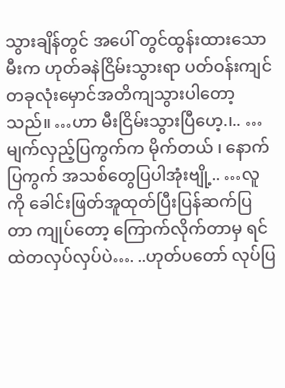သွားချိန်တွင် အပေါ် တွင်ထွန်းထားသောမီးက ဟုတ်ခနဲငြိမ်းသွားရာ ပတ်ဝန်းကျင်တခုလုံးမှောင်အတိကျသွားပါတော့သည်။ …ဟာ မီးငြိမ်းသွားပြီဟေ့.၊.. …မျက်လှည့်ပြကွက်က မိုက်တယ် ၊ နောက်ပြကွက် အသစ်တွေပြပါအုံးဗျို့.. …လူကို ခေါင်းဖြတ်အူထုတ်ပြီးပြန်ဆက်ပြတာ ကျုပ်တော့ ကြောက်လိုက်တာမှ ရင်ထဲတလှပ်လှပ်ပဲ…. ..ဟုတ်ပတော် လုပ်ပြ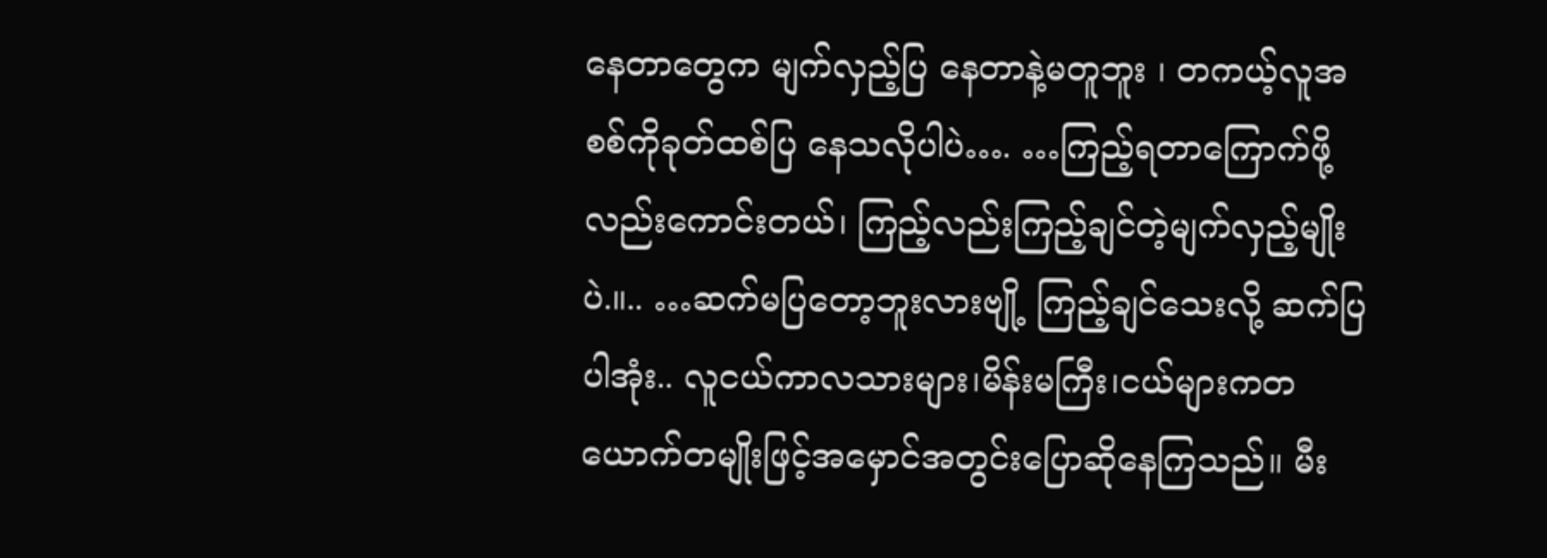နေတာတွေက မျက်လှည့်ပြ နေတာနဲ့မတူဘူး ၊ တကယ့်လူအစစ်ကိုခုတ်ထစ်ပြ နေသလိုပါပဲ…. …ကြည့်ရတာကြောက်ဖို့လည်းကောင်းတယ်၊ ကြည့်လည်းကြည့်ချင်တဲ့မျက်လှည့်မျိုးပဲ.။.. …ဆက်မပြတော့ဘူးလားဗျို့ ကြည့်ချင်သေးလို့ ဆက်ပြပါအုံး.. လူငယ်ကာလသားများ၊မိန်းမကြီး၊ငယ်များကတယောက်တမျိုးဖြင့်အမှောင်အတွင်းပြောဆိုနေကြသည်။ မီး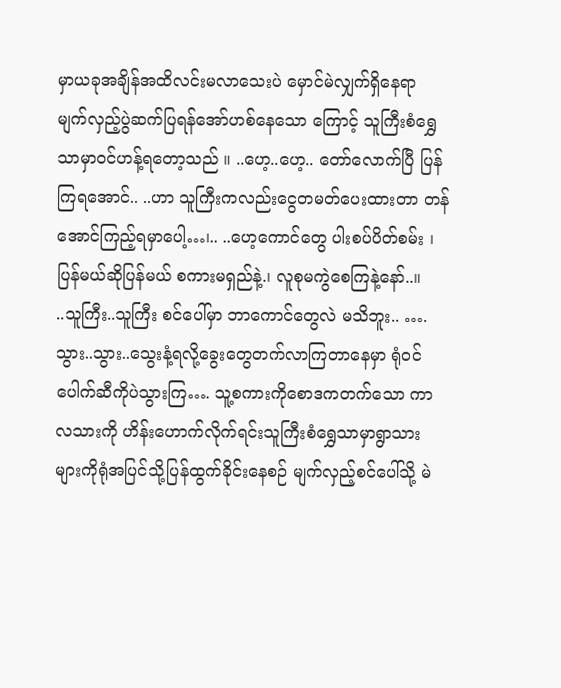မှာယခုအချိန်အထိလင်းမလာသေးပဲ မှောင်မဲလျှက်ရှိနေရာ မျက်လှည့်ပွဲဆက်ပြရန်အော်ဟစ်နေသော ကြောင့် သူကြီးစံရွှေသာမှာဝင်ဟန့်ရတော့သည် ။ ..ဟေ့..ဟေ့.. တော်လောက်ပြီ ပြန်ကြရအောင်.. ..ဟာ သူကြီးကလည်းငွေတမတ်ပေးထားတာ တန်အောင်ကြည့်ရမှာပေါ့…၊.. ..ဟေ့ကောင်တွေ ပါးစပ်ပိတ်စမ်း ၊ ပြန်မယ်ဆိုပြန်မယ် စကားမရှည်နဲ့.၊ လူစုမကွဲစေကြနဲ့နော်..။
..သူကြီး..သူကြီး စင်ပေါ်မှာ ဘာကောင်တွေလဲ မသိဘူး.. ….သွား..သွား..သွေးနံ့ရလို့ခွေးတွေတက်လာကြတာနေမှာ ရုံဝင်ပေါက်ဆီကိုပဲသွားကြ…. သူ့စကားကိုစောဒကတက်သော ကာလသားကို ဟိန်းဟောက်လိုက်ရင်းသူကြီးစံရွှေသာမှာရွာသား များကိုရုံအပြင်သို့ပြန်ထွက်ခိုင်းနေစဉ် မျက်လှည့်စင်ပေါ်သို့ မဲ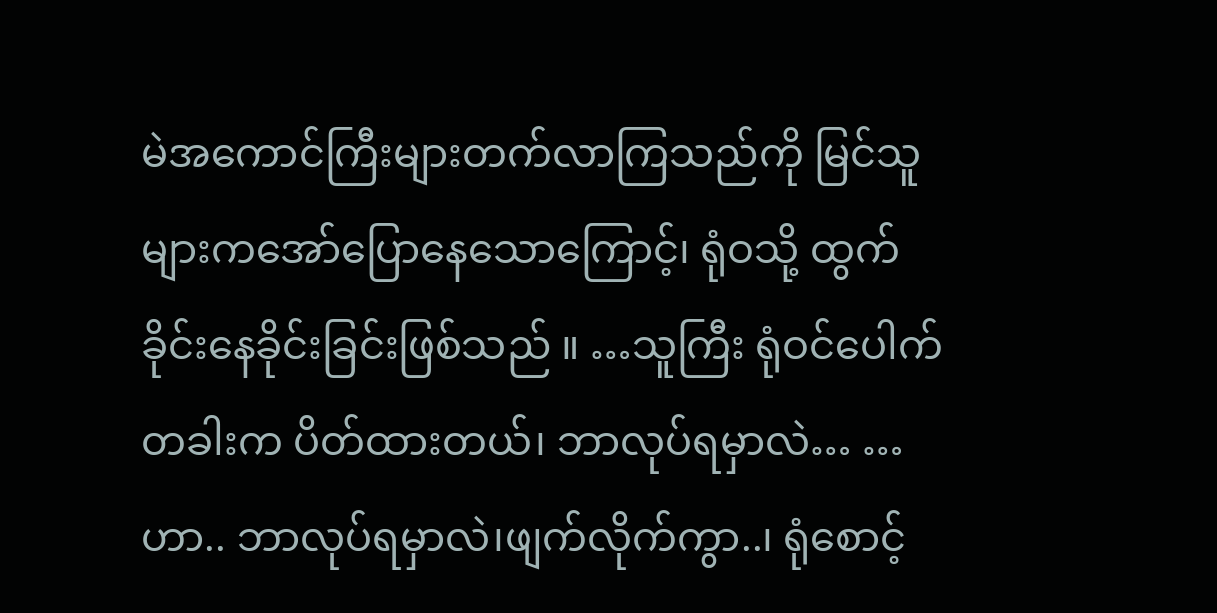မဲအကောင်ကြီးများတက်လာကြသည်ကို မြင်သူများကအော်ပြောနေသောကြောင့်၊ ရုံဝသို့ ထွက်ခိုင်းနေခိုင်းခြင်းဖြစ်သည် ။ …သူကြီး ရုံဝင်ပေါက်တခါးက ပိတ်ထားတယ်၊ ဘာလုပ်ရမှာလဲ… …ဟာ.. ဘာလုပ်ရမှာလဲ၊ဖျက်လိုက်ကွာ..၊ ရုံစောင့်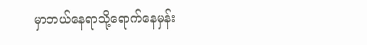မှာဘယ်နေရာသို့ရောက်နေမှန်း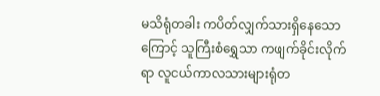မသိရုံတခါး ကပိတ်လျှက်သားရှိနေသောကြောင့် သူကြီးစံရွှေသာ ကဖျက်ခိုင်းလိုက်ရာ လူငယ်ကာလသားများရုံတ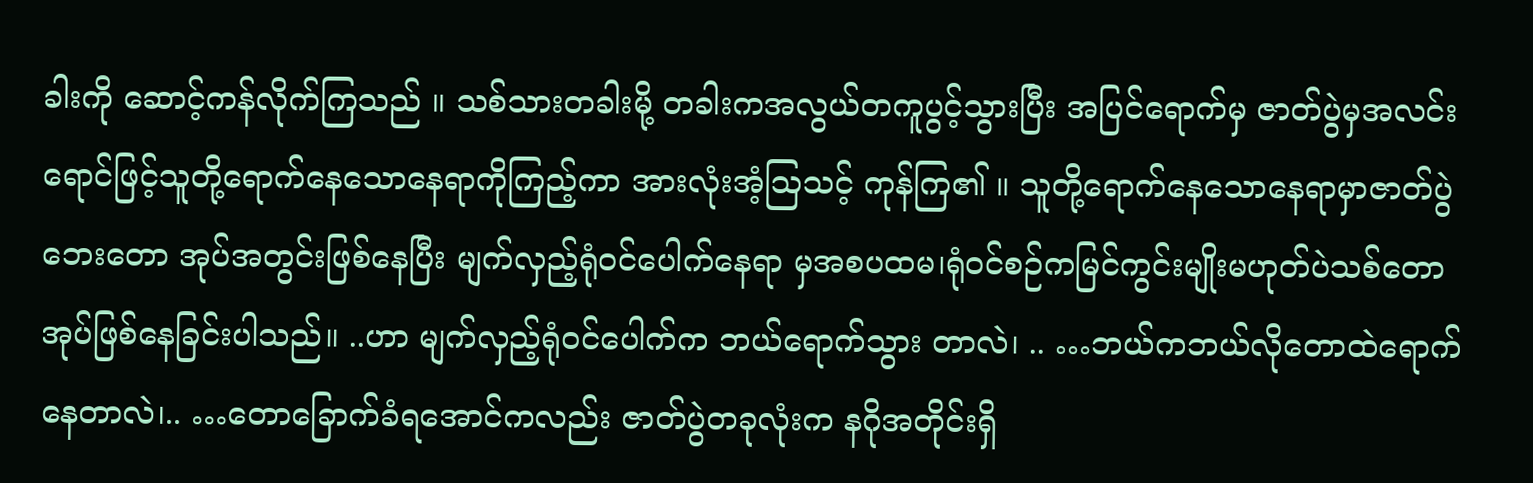ခါးကို ဆောင့်ကန်လိုက်ကြသည် ။ သစ်သားတခါးမို့ တခါးကအလွယ်တကူပွင့်သွားပြီး အပြင်ရောက်မှ ဇာတ်ပွဲမှအလင်းရောင်ဖြင့်သူတို့ရောက်နေသောနေရာကိုကြည့်ကာ အားလုံးအံ့သြသင့် ကုန်ကြ၏ ။ သူတို့ရောက်နေသောနေရာမှာဇာတ်ပွဲဘေးတော အုပ်အတွင်းဖြစ်နေပြီး မျက်လှည့်ရုံဝင်ပေါက်နေရာ မှအစပထမ၊ရုံဝင်စဉ်ကမြင်ကွင်းမျိုးမဟုတ်ပဲသစ်တောအုပ်ဖြစ်နေခြင်းပါသည်။ ..ဟာ မျက်လှည့်ရုံဝင်ပေါက်က ဘယ်ရောက်သွား တာလဲ၊ .. …ဘယ်ကဘယ်လိုတောထဲရောက်နေတာလဲ၊.. …တောခြောက်ခံရအောင်ကလည်း ဇာတ်ပွဲတခုလုံးက နဂိုအတိုင်းရှိ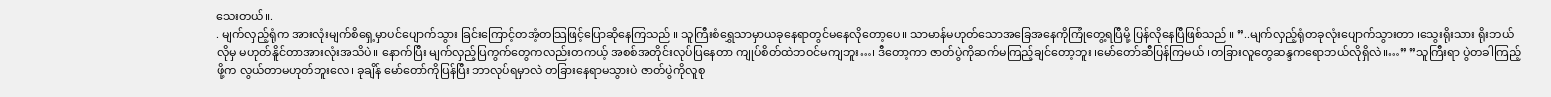သေးတယ်။.
. မျက်လှည့်ရုံက အားလုံးမျက်စိရှေ့မှာပင်ပျောက်သွား ခြင်းကြောင့်တအံ့တသြဖြင့်ပြောဆိုနေကြသည် ။ သူကြီးစံရွှေသာမှာယခုနေရာတွင်မနေလိုတော့ပေ။ သာမာန်မဟုတ်သောအခြေအနေကိုကြုံတွေ့ရပြီမို့ ပြန်လိုနေပြီဖြစ်သည် ။ ”..မျက်လှည့်ရုံတခုလုံးပျောက်သွားတာ ၊သွေးရိုးသား ရိုးဘယ်လိုမှ မဟုတ်နိူင်တာအားလုံးအသိပဲ။ နောက်ပြီး မျက်လှည့်ပြကွက်တွေကလည်းတကယ့် အစစ်အတိုင်းလုပ်ပြနေတာ ကျုပ်စိတ်ထဲဘဝင်မကျဘူး…၊ ဒီတော့ကာ ဇာတ်ပွဲကိုဆက်မကြည့်ချင်တော့ဘူး ၊မော်တော်ဆီပြန်ကြမယ် ၊တခြားလူတွေဆန္ဒကရောဘယ်လိုရှိလဲ။…” ”သူကြီးရာ ပွဲတခါကြည့်ဖို့က လွယ်တာမဟုတ်ဘူးလေ၊ ခုချိန် မော်တော်ကိုပြန်ပြီး ဘာလုပ်ရမှာလဲ တခြားနေရာမသွားပဲ ဇာတ်ပွဲကိုလူစု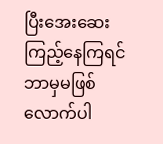ပြီးအေးဆေး ကြည့်နေကြရင် ဘာမှမဖြစ်လောက်ပါ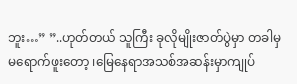ဘူး…” ”..ဟုတ်တယ် သူကြီး ခုလိုမျိုးဇာတ်ပွဲမှာ တခါမှမရောက်ဖူးတော့ ၊မြေနေရာအသစ်အဆန်းမှာကျုပ်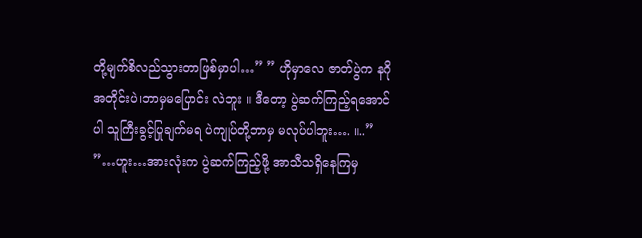တို့မျက်စိလည်သွားတာဖြစ်မှာပါ…” ” ဟိုမှာလေ ဇာတ်ပွဲက နဂိုအတိုင်းပဲ၊ဘာမှမပြောင်း လဲဘူး ။ ဒီတော့ ပွဲဆက်ကြည့်ရအောင်ပါ သူကြီးခွင့်ပြုချက်မရ ပဲကျုပ်တို့ဘာမှ မလုပ်ပါဘူး…. ။..” ”…ဟူး…အားလုံးက ပွဲဆက်ကြည့်ဖို့ အာသီသရှိနေကြမှ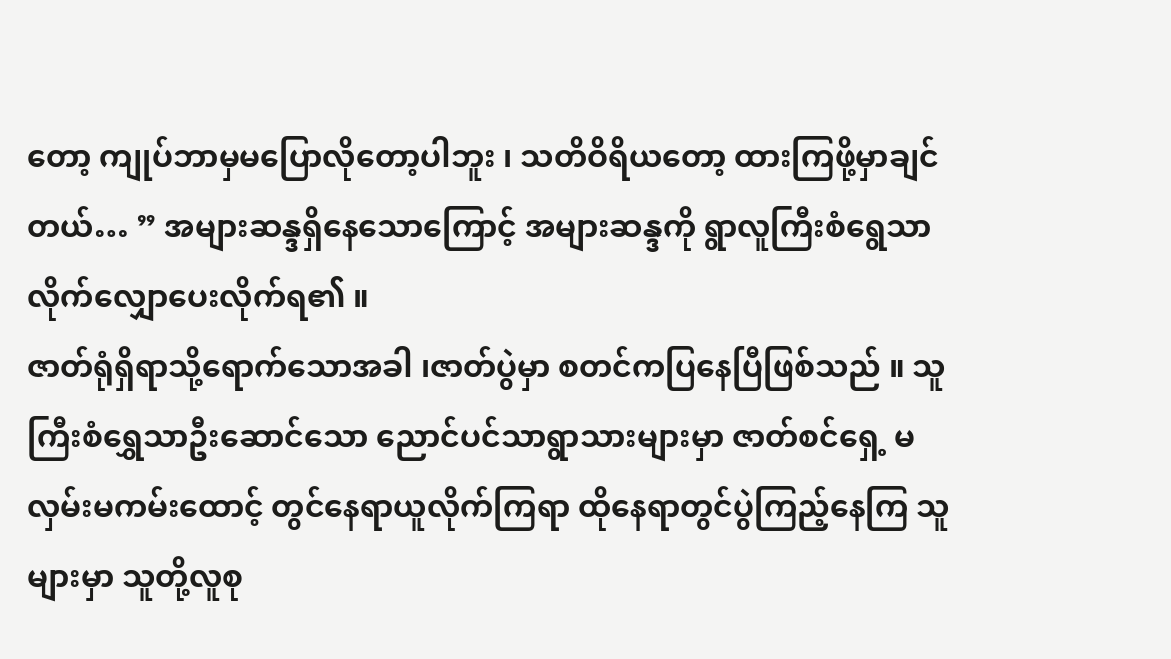တော့ ကျုပ်ဘာမှမပြောလိုတော့ပါဘူး ၊ သတိဝိရိယတော့ ထားကြဖို့မှာချင်တယ်… ” အများဆန္ဒရှိနေသောကြောင့် အများဆန္ဒကို ရွာလူကြီးစံရွေသာလိုက်လျှောပေးလိုက်ရ၏ ။
ဇာတ်ရုံရှိရာသို့ရောက်သောအခါ ၊ဇာတ်ပွဲမှာ စတင်ကပြနေပြီဖြစ်သည် ။ သူကြီးစံရွှေသာဦးဆောင်သော ညောင်ပင်သာရွာသားများမှာ ဇာတ်စင်ရှေ့ မလှမ်းမကမ်းထောင့် တွင်နေရာယူလိုက်ကြရာ ထိုနေရာတွင်ပွဲကြည့်နေကြ သူများမှာ သူတို့လူစု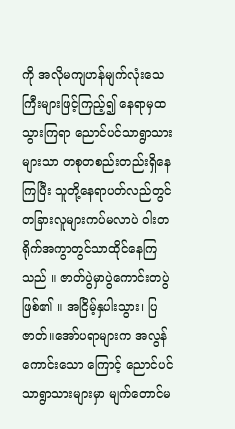ကို အလိုမကျဟန်မျက်လုံးသေ ကြီးများဖြင့်ကြည့်၍ နေရာမှထသွားကြရာ ညောင်ပင်သာရွာသားများသာ တစုတစည်းတည်းရှိနေကြပြီး သူတို့နေရာပတ်လည်တွင်တခြားလူများကပ်မလာပဲ ဝါးတရိုက်အကွာတွင်သာထိုင်နေကြသည် ။ ဇာတ်ပွဲမှာပွဲကောင်းတပွဲဖြစ်၏ ။ အငြိမ့်နှပါးသွား၊ ပြဇာတ်။အော်ပရာများက အလွန်ကောင်းသော ကြောင့် ညောင်ပင်သာရွာသားများမှာ မျက်တောင်မ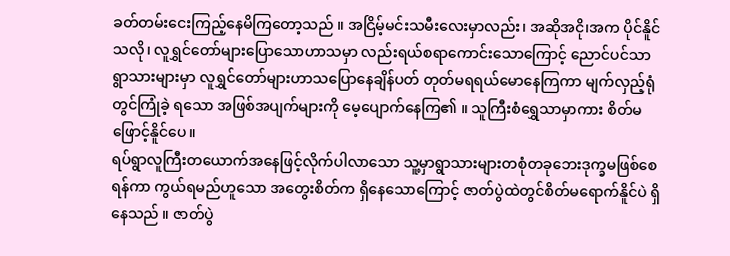ခတ်တမ်းငေးကြည့်နေမိကြတော့သည် ။ အငြိမ့်မင်းသမီးလေးမှာလည်း၊ အဆိုအငို၊အက ပိုင်နိူင်သလို၊ လူရွှင်တော်များပြောသောဟာသမှာ လည်းရယ်စရာကောင်းသောကြောင့် ညောင်ပင်သာ ရွာသားများမှာ လူရွှင်တော်များဟာသပြောနေချိန်ပတ် တုတ်မရရယ်မောနေကြကာ မျက်လှည့်ရုံတွင်ကြုံခဲ့ ရသော အဖြစ်အပျက်များကို မေ့ပျောက်နေကြ၏ ။ သူကြီးစံရွှေသာမှာကား စိတ်မဖြောင့်နိူင်ပေ။
ရပ်ရွာလူကြီးတယောက်အနေဖြင့်လိုက်ပါလာသော သူ့မှာရွာသားများတစုံတခုဘေးဒုက္ခမဖြစ်စေရန်ကာ ကွယ်ရမည်ဟူသော အတွေးစိတ်က ရှိနေသောကြောင့် ဇာတ်ပွဲထဲတွင်စိတ်မရောက်နိူင်ပဲ ရှိနေသည် ။ ဇာတ်ပွဲ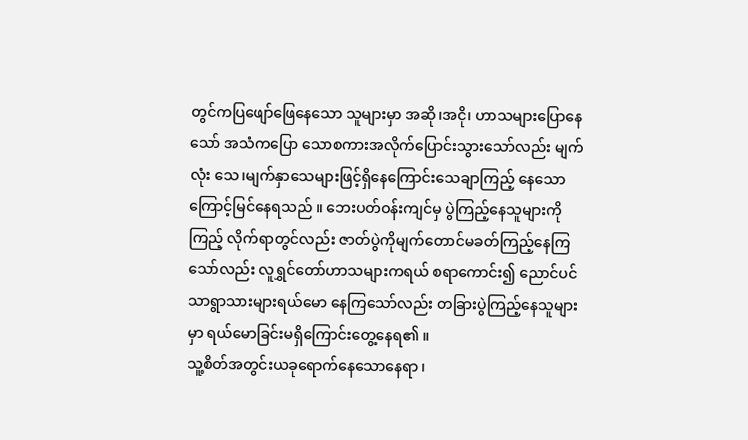တွင်ကပြဖျော်ဖြေနေသော သူများမှာ အဆို၊အငို၊ ဟာသများပြောနေသော် အသံကပြော သောစကားအလိုက်ပြောင်းသွားသော်လည်း မျက်လုံး သေ၊မျက်နှာသေများဖြင့်ရှိနေကြောင်းသေချာကြည့် နေသောကြောင့်မြင်နေရသည် ။ ဘေးပတ်ဝန်းကျင်မှ ပွဲကြည့်နေသူများကိုကြည့် လိုက်ရာတွင်လည်း ဇာတ်ပွဲကိုမျက်တောင်မခတ်ကြည့်နေကြသော်လည်း လူရွှင်တော်ဟာသများကရယ် စရာကောင်း၍ ညောင်ပင်သာရွာသားများရယ်မော နေကြသော်လည်း တခြားပွဲကြည့်နေသူများမှာ ရယ်မောခြင်းမရှိကြောင်းတွေ့နေရ၏ ။
သူ့စိတ်အတွင်းယခုရောက်နေသောနေရာ ၊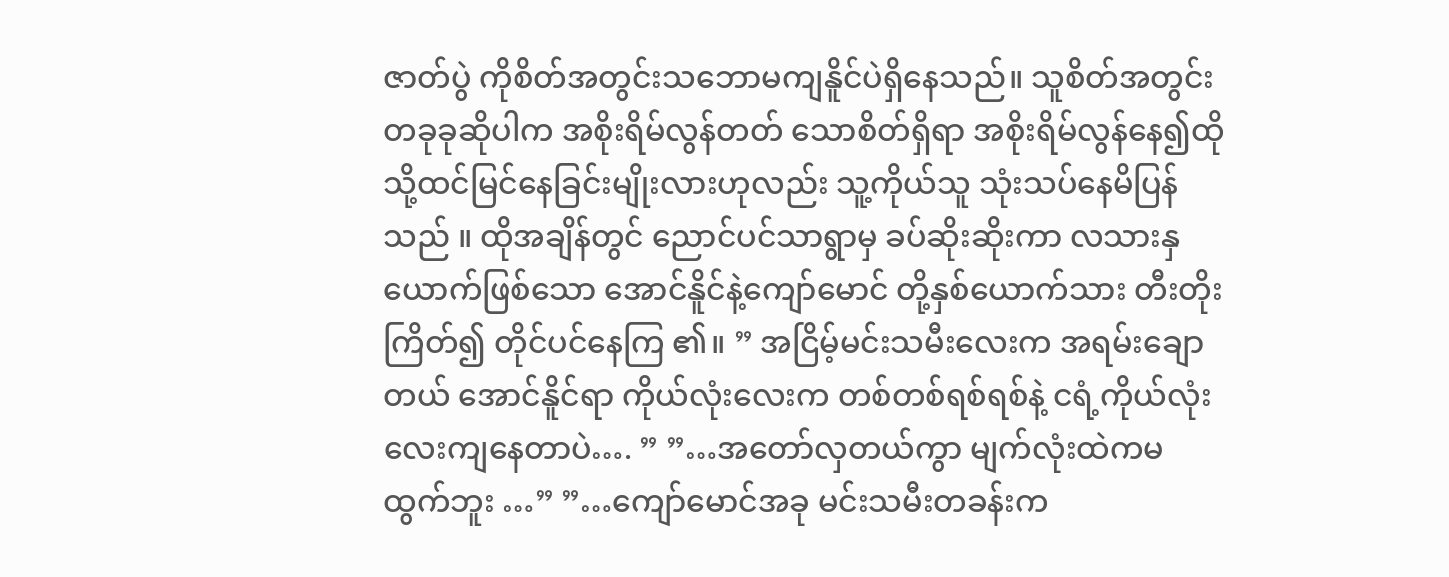ဇာတ်ပွဲ ကိုစိတ်အတွင်းသဘောမကျနိူင်ပဲရှိနေသည်။ သူစိတ်အတွင်းတခုခုဆိုပါက အစိုးရိမ်လွန်တတ် သောစိတ်ရှိရာ အစိုးရိမ်လွန်နေ၍ထိုသို့ထင်မြင်နေခြင်းမျိုးလားဟုလည်း သူ့ကိုယ်သူ သုံးသပ်နေမိပြန်သည် ။ ထိုအချိန်တွင် ညောင်ပင်သာရွာမှ ခပ်ဆိုးဆိုးကာ လသားနှယောက်ဖြစ်သော အောင်နိူင်နဲ့ကျော်မောင် တို့နှစ်ယောက်သား တီးတိုးကြိတ်၍ တိုင်ပင်နေကြ ၏။ ” အငြိမ့်မင်းသမီးလေးက အရမ်းချောတယ် အောင်နိူင်ရာ ကိုယ်လုံးလေးက တစ်တစ်ရစ်ရစ်နဲ့ ငရံ့ကိုယ်လုံးလေးကျနေတာပဲ…. ” ”…အတော်လှတယ်ကွာ မျက်လုံးထဲကမထွက်ဘူး …” ”…ကျော်မောင်အခု မင်းသမီးတခန်းက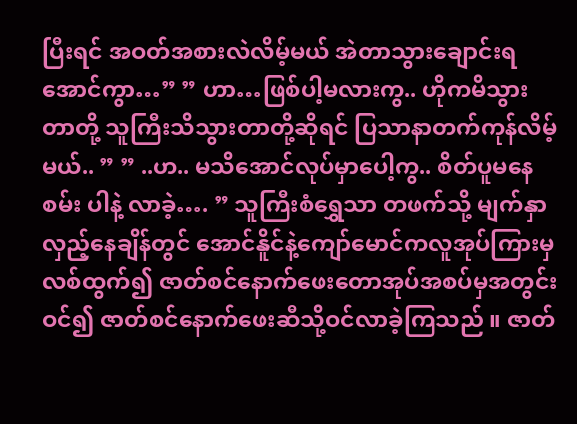ပြီးရင် အဝတ်အစားလဲလိမ့်မယ် အဲတာသွားချောင်းရအောင်ကွာ…” ” ဟာ…ဖြစ်ပါ့မလားကွ.. ဟိုကမိသွားတာတို့ သူကြီးသိသွားတာတို့ဆိုရင် ပြသာနာတက်ကုန်လိမ့်မယ်.. ” ” ..ဟ.. မသိအောင်လုပ်မှာပေါ့ကွ.. စိတ်ပူမနေစမ်း ပါနဲ့ လာခဲ့…. ” သူကြီးစံရွှေသာ တဖက်သို့ မျက်နှာလှည့်နေချိန်တွင် အောင်နိူင်နဲ့ကျော်မောင်ကလူအုပ်ကြားမှလစ်ထွက်၍ ဇာတ်စင်နောက်ဖေးတောအုပ်အစပ်မှအတွင်းဝင်၍ ဇာတ်စင်နောက်ဖေးဆီသို့ဝင်လာခဲ့ကြသည် ။ ဇာတ်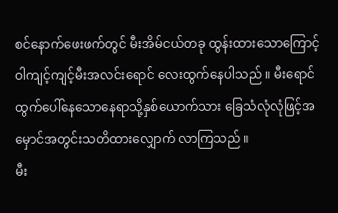စင်နောက်ဖေးဖက်တွင် မီးအိမ်ငယ်တခု ထွန်းထားသောကြောင့် ဝါကျင့်ကျင့်မီးအလင်းရောင် လေးထွက်နေပါသည် ။ မီးရောင်ထွက်ပေါ်နေသောနေရာသို့နှစ်ယောက်သား ခြေသံလုံလုံဖြင့်အမှောင်အတွင်းသတိထားလျှောက် လာကြသည် ။
မီး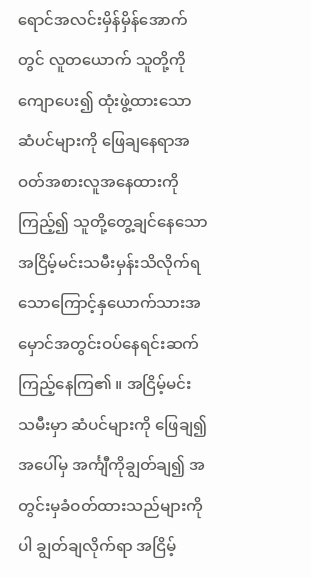ရောင်အလင်းမှိန်မှိန်အောက်တွင် လူတယောက် သူတို့ကိုကျောပေး၍ ထုံးဖွဲ့ထားသောဆံပင်များကို ဖြေချနေရာအဝတ်အစားလူအနေထားကိုကြည့်၍ သူတို့တွေ့ချင်နေသော အငြိမ့်မင်းသမီးမှန်းသိလိုက်ရ သောကြောင့်နှယောက်သားအမှောင်အတွင်းဝပ်နေရင်းဆက်ကြည့်နေကြ၏ ။ အငြိမ့်မင်းသမီးမှာ ဆံပင်များကို ဖြေချ၍ အပေါ်မှ အင်္ကျီကိုချွတ်ချ၍ အတွင်းမှခံဝတ်ထားသည်များကိုပါ ချွတ်ချလိုက်ရာ အငြိမ့်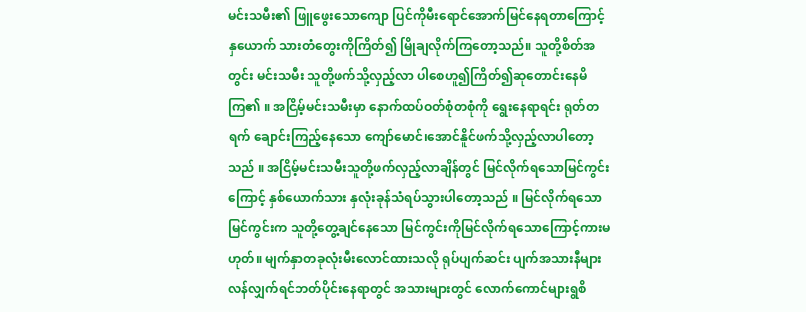မင်းသမီး၏ ဖြူဖွေးသောကျော ပြင်ကိုမီးရောင်အောက်မြင်နေရတာကြောင့်နှယောက် သားတံတွေးကိုကြိတ်၍ မြိုချလိုက်ကြတော့သည်။ သူတို့စိတ်အတွင်း မင်းသမီး သူတို့ဖက်သို့လှည့်လာ ပါစေဟူ၍ကြိတ်၍ဆုတောင်းနေမိကြ၏ ။ အငြိမ့်မင်းသမီးမှာ နောက်ထပ်ဝတ်စုံတစုံကို ရွေးနေရာရင်း ရုတ်တရက် ချောင်းကြည့်နေသော ကျော်မောင်၊အောင်နိူင်ဖက်သို့လှည့်လာပါတော့သည် ။ အငြိမ့်မင်းသမီးသူတို့ဖက်လှည့်လာချိန်တွင် မြင်လိုက်ရသောမြင်ကွင်းကြောင့် နှစ်ယောက်သား နှလုံးခုန်သံရပ်သွားပါတော့သည် ။ မြင်လိုက်ရသောမြင်ကွင်းက သူတို့တွေ့ချင်နေသော မြင်ကွင်းကိုမြင်လိုက်ရသောကြောင့်ကားမဟုတ်။ မျက်နှာတခုလုံးမီးလောင်ထားသလို ရုပ်ပျက်ဆင်း ပျက်အသားနီများလန်လျှက်ရင်ဘတ်ပိုင်းနေရာတွင် အသားများတွင် လောက်ကောင်များရွစိ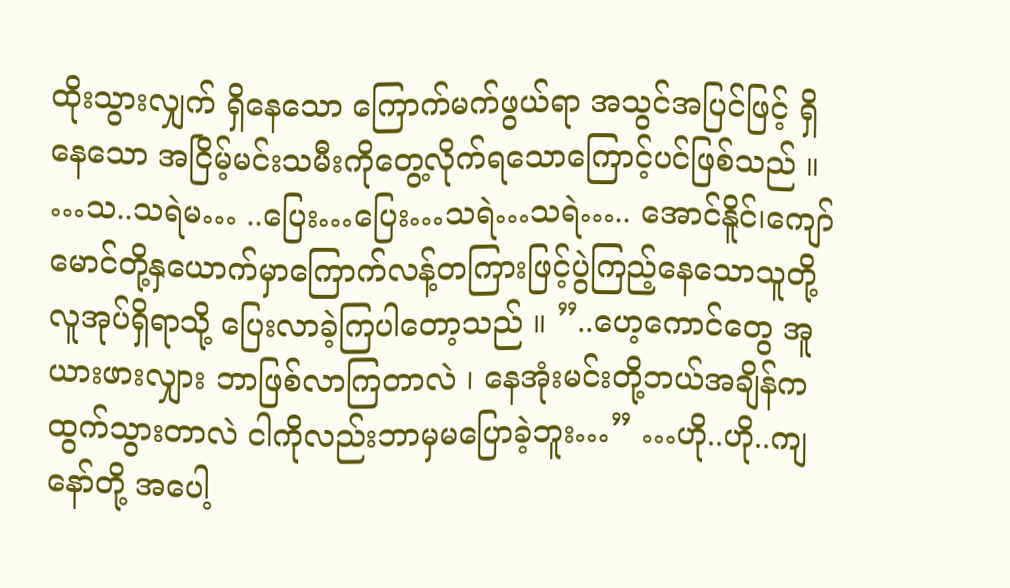ထိုးသွားလျှက် ရှိနေသော ကြောက်မက်ဖွယ်ရာ အသွင်အပြင်ဖြင့် ရှိနေသော အငြိမ့်မင်းသမီးကိုတွေ့လိုက်ရသောကြောင့်ပင်ဖြစ်သည် ။
…သ..သရဲမ… ..ပြေး…ပြေး…သရဲ…သရဲ….. အောင်နိူင်၊ကျော်မောင်တို့နှယောက်မှာကြောက်လန့်တကြားဖြင့်ပွဲကြည့်နေသောသူတို့ လူအုပ်ရှိရာသို့ ပြေးလာခဲ့ကြပါတော့သည် ။ ”..ဟေ့ကောင်တွေ အူယားဖားလျှား ဘာဖြစ်လာကြတာလဲ ၊ နေအုံးမင်းတို့ဘယ်အချိန်ကထွက်သွားတာလဲ ငါကိုလည်းဘာမှမပြောခဲ့ဘူး…” …ဟို..ဟို..ကျနော်တို့ အပေါ့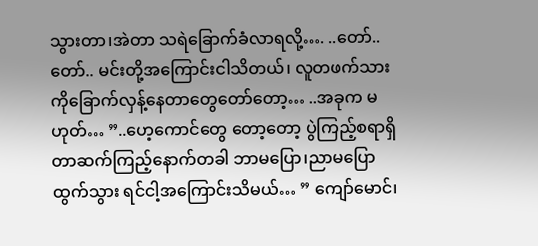သွားတာ၊အဲတာ သရဲခြောက်ခံလာရလို့…. ..တော်..တော်.. မင်းတို့အကြောင်းငါသိတယ်၊ လူတဖက်သားကိုခြောက်လှန့်နေတာတွေတော်တော့… ..အခုက မဟုတ်… ”..ဟေ့ကောင်တွေ တော့တော့ ပွဲကြည့်စရာရှိတာဆက်ကြည့်နောက်တခါ ဘာမပြော၊ညာမပြောထွက်သွား ရင်ငါ့အကြောင်းသိမယ်… ” ကျော်မောင်၊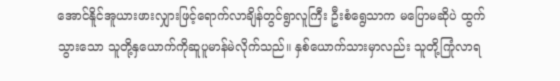အောင်နိူင်အူယားဖားလျှားဖြင့်ရောက်လာချိန်တွင်ရွာလူကြီး ဦးစံရွေသာက မပြောမဆိုပဲ ထွက်သွားသော သူတို့နှယောက်ကိုဆူပူမာန်မဲလိုက်သည်။ နှစ်ယောက်သားမှာလည်း သူတို့ကြုံလာရ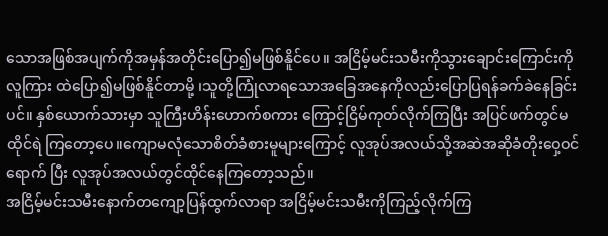သောအဖြစ်အပျက်ကိုအမှန်အတိုင်းပြော၍မဖြစ်နိူင်ပေ။ အငြိမ့်မင်းသမီးကိုသွားချောင်းကြောင်းကိုလူကြား ထဲပြော၍မဖြစ်နိူင်တာမို့ ၊သူတို့ကြုံလာရသောအခြေအနေကိုလည်းပြောပြရန်ခက်ခဲနေခြင်းပင်။ နှစ်ယောက်သားမှာ သူကြီးဟိန်းဟောက်စကား ကြောင့်ငြိမ်ကုတ်လိုက်ကြပြီး အပြင်ဖက်တွင်မထိုင်ရဲ ကြတော့ပေ။ကျောမလုံသောစိတ်ခံစားမူများကြောင့် လူအုပ်အလယ်သို့အဆဲအဆိုခံတိုးဝှေ့ဝင်ရောက် ပြီး လူအုပ်အလယ်တွင်ထိုင်နေကြတော့သည်။
အငြိမ့်မင်းသမီးနောက်တကျော့ပြန်ထွက်လာရာ အငြိမ့်မင်းသမီးကိုကြည့်လိုက်ကြ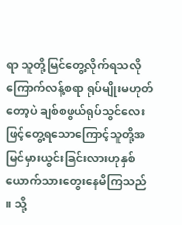ရာ သူတို့မြင်တွေ့လိုက်ရသလိုကြောက်လန့်စရာ ရုပ်မျိုးမဟုတ်တော့ပဲ ချစ်စဖွယ်ရုပ်သွင်လေးဖြင့်တွေ့ရသောကြောင့်သူတို့အမြင်မှားယွင်းခြင်းလားဟုနှစ်ယောက်သားတွေးနေမိကြသည် ။ သို့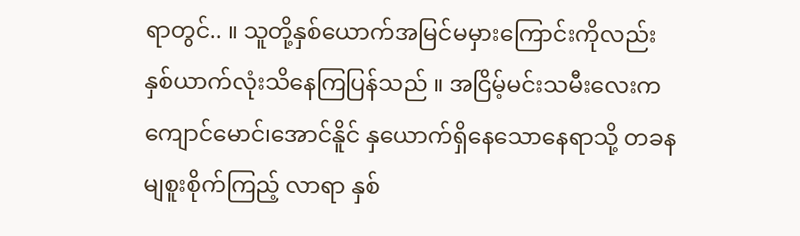ရာတွင်.. ။ သူတို့နှစ်ယောက်အမြင်မမှားကြောင်းကိုလည်းနှစ်ယာက်လုံးသိနေကြပြန်သည် ။ အငြိမ့်မင်းသမီးလေးက ကျောင်မောင်၊အောင်နိူင် နှယောက်ရှိနေသောနေရာသို့ တခနမျစူးစိုက်ကြည့် လာရာ နှစ်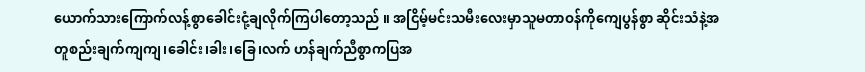ယောက်သားကြောက်လန့်စွာခေါင်းငုံ့ချလိုက်ကြပါတော့သည် ။ အငြိမ့်မင်းသမီးလေးမှာသူမတာဝန်ကိုကျေပွန်စွာ ဆိုင်းသံနဲ့အတူစည်းချက်ကျကျ၊ခေါင်း၊ခါး၊ခြေ၊လက် ဟန်ချက်ညီစွာကပြအ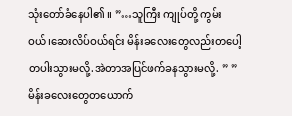သုံးတော်ခံနေပါ၏ ။ ”…သူကြီး ကျုပ်တို့ ကွမ်းဝယ်၊ဆေးလိပ်ဝယ်ရင်း မိန်းခလေးတွေလည်းတပေါ့တပါးသွားမလို့.အဲတာအပြင်ဖက်ခနသွားမလို့. ” ” မိန်းခလေးတွေတယောက်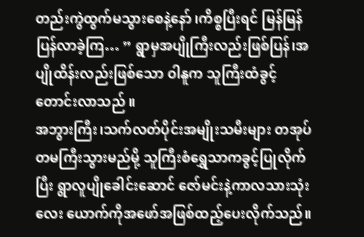တည်းကွဲထွက်မသွားစေနဲ့နော် ၊ကိစ္စပြီးရင် မြန်မြန်ပြန်လာခဲ့ကြ… ” ရွာမှအပျိုကြီးလည်းဖြစ်ပြန်၊အပျိုထိန်းလည်းဖြစ်သော ဝါနူက သူကြီးထံခွင့်တောင်းလာသည် ။
အဘွားကြီး၊သက်လတ်ပိုင်းအမျိုးသမီးများ တအုပ်တမကြီးသွားမည်မို့ သူကြီးစံရွှေသာကခွင့်ပြုလိုက်ပြီး ရွာလူပျိုခေါင်းဆောင် ဇော်မင်းနဲ့ကာလသားသုံးလေး ယောက်ကိုအဖော်အဖြစ်ထည့်ပေးလိုက်သည်။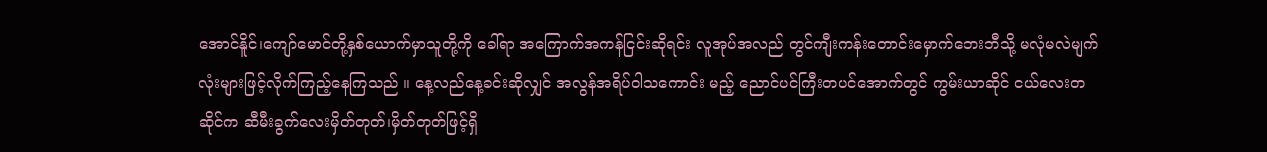အောင်နိူင်၊ကျော်မောင်တို့နှစ်ယောက်မှာသူတို့ကို ခေါ်ရာ အကြောက်အကန်ငြင်းဆိုရင်း လူအုပ်အလည် တွင်ကျီးကန်းတောင်းမှောက်ဘေးဘီသို့ မလုံမလဲမျက်လုံးများဖြင့်လိုက်ကြည့်နေကြသည် ။ နေ့လည်နေ့ခင်းဆိုလျှင် အလွန်အရိပ်ဝါသကောင်း မည့် ညောင်ပင်ကြီးတပင်အောက်တွင် ကွမ်းယာဆိုင် ငယ်လေးတဆိုင်က ဆီမီးခွက်လေးမှိတ်တုတ်၊မှိတ်တုတ်ဖြင့်ရှိ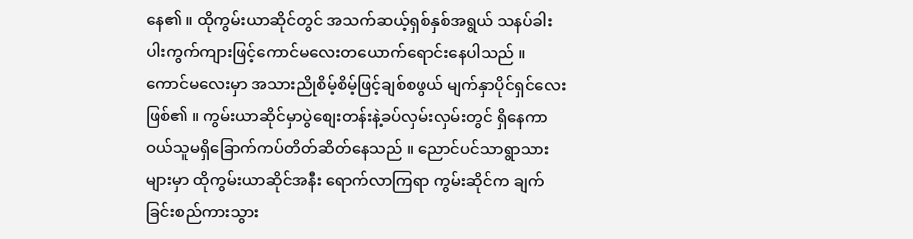နေ၏ ။ ထိုကွမ်းယာဆိုင်တွင် အသက်ဆယ့်ရှစ်နှစ်အရွယ် သနပ်ခါးပါးကွက်ကျားဖြင့်ကောင်မလေးတယောက်ရောင်းနေပါသည် ။ ကောင်မလေးမှာ အသားညိုစိမ့်စိမ့်ဖြင့်ချစ်စဖွယ် မျက်နှာပိုင်ရှင်လေးဖြစ်၏ ။ ကွမ်းယာဆိုင်မှာပွဲစျေးတန်းနဲ့ခပ်လှမ်းလှမ်းတွင် ရှိနေကာ ဝယ်သူမရှိခြောက်ကပ်တိတ်ဆိတ်နေသည် ။ ညောင်ပင်သာရွာသားများမှာ ထိုကွမ်းယာဆိုင်အနီး ရောက်လာကြရာ ကွမ်းဆိုင်က ချက်ခြင်းစည်ကားသွား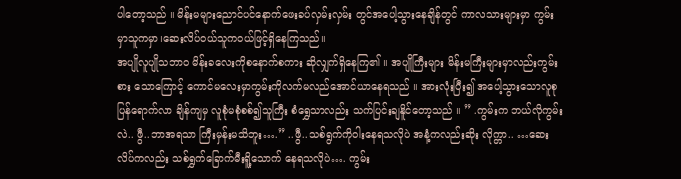ပါတော့သည် ။ မိန်းမများညောင်ပင်နောက်ဖေးခပ်လှမ်းလှမ်း တွင်အပေါ့သွားနေချိန်တွင် ကာလသားများမှာ ကွမ်း မှာသူကမှာ၊ဆေးလိပ်ဝယ်သူကဝယ်ဖြင့်ရှိနေကြသည်။
အပျိုလူပျိုသဘာဝ မိန်းခလေးကိုစနောက်စကား ဆိုလျှက်ရှိနေကြ၏ ။ အပျိုကြီးများ မိန်းမကြီးများမှာလည်းကွမ်းစား သောကြောင့် ကောင်မလေးမှာကွမ်းကိုလက်မလည်အောင်ယာနေရသည် ။ အားလုံးပြီး၍ အပေါ့သွားသောလူစု ပြန်ရောက်လာ ချိန်ကျမှ လူစုံမစုံစစ်၍သူကြီး စံရွှေသာလည်း သက်ပြင်းချနိူင်တော့သည် ။ ” .ကွမ်းက ဘယ်လိုကွမ်းလဲ.. ဖွီ..ဘာအရသာ ကြီးမှန်းမသိဘူး….” ..ဖွီ..သစ်ရွက်ကိုဝါးနေရသလိုပဲ အနံ့ကလည်းဆိုး လိုက္တာ.. …ဆေးလိပ်ကလည်း သစ်ရွှက်ခြောက်မီးရိူ့သောက် နေရသလိုပဲ…. ကွမ်း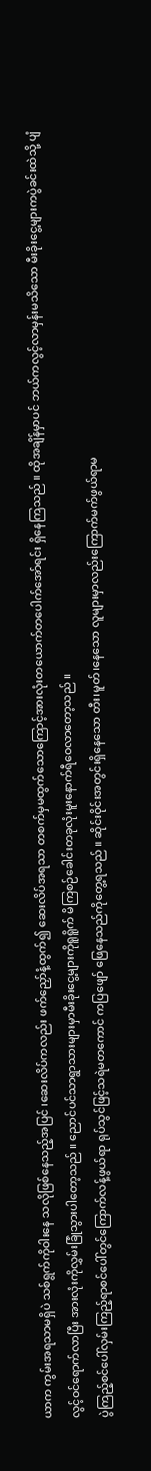ယာက ကွမ်းအရသာမရှိပဲ သစ်ရွက်ကိုဝါးနေ သလိုဖြစ်နေသည့်အပြင် ၊ဆေးလိပ်ကလည်း ဖက်ညှော်နံ့ထွက်၍ ဆေးလိပ်အရသာ တစက်မှမထွက်သောကြောင့်အားလုံးတယောက်တပေါက်အော်ရင်း ရှိနေကြသည် ။ ထိုအချိန်မှာပင် ဘယ်ကလွင့်လာမှန်းမသိသော မီးခိုးငွေ့များကပွဲခင်းထဲသို့ ပျံလွင့်ဝင်ရောက်လာပြီး အားလုံးကိုလွှမ်းခြုံသွားပါတော့သည် ။ ညောင်ပင်သာရွာသားများမှာမီးခိုးငွေ့များကိုရူရိူက် မိကြစဉ်ခေါင်းတခုလုံးမူးနောက်ရီဝေလာတော့သည် ။
ပွဲကြည့်စင်ပေါ်လှမ်းကြည့်ရာစင်ပေါ်တွင်ကြောက်လန့်ဖွယ်ရာ ရုပ်သွင်ဖြင့်သရဲမတကောင် ကပြဖျော် ဖြေနေသည်ကိုတွေ့ရသည် ။ ဆိုင်းဝိုင်းအတွင်းရှိနေသော တီး၊မူတ်၊နေသော လူများမှာလည်းကြောက်မက်ဖွယ်ရာမ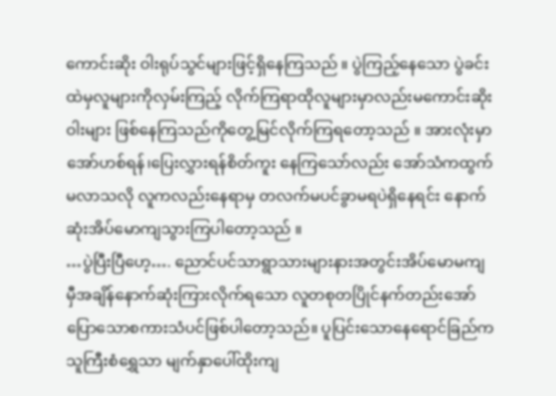ကောင်းဆိုး ဝါးရုပ်သွင်များဖြင့်ရှိနေကြသည် ။ ပွဲကြည့်နေသော ပွဲခင်းထဲမှလူများကိုလှမ်းကြည့် လိုက်ကြရာထိုလူများမှာလည်းမကောင်းဆိုးဝါးများ ဖြစ်နေကြသည်ကိုတွေ့မြင်လိုက်ကြရတော့သည် ။ အားလုံးမှာအော်ဟစ်ရန်၊ပြေးလွှားရန်စိတ်ကူး နေကြသော်လည်း အော်သံကထွက်မလာသလို လူကလည်းနေရာမှ တလက်မပင်ခွာမရပဲရှိနေရင်း နောက်ဆုံးအိပ်မောကျသွားကြပါတော့သည် ။
…ပွဲပြီးပြီဟေ့…. ညောင်ပင်သာရွာသားများနားအတွင်းအိပ်မောမကျ မှီအချိန်နောက်ဆုံးကြားလိုက်ရသော လူတစုတပြိုင်နက်တည်းအော်ပြောသောစကားသံပင်ဖြစ်ပါတော့သည်။ ပူပြင်းသောနေရောင်ခြည်က သူကြီးစံရွှေသာ မျက်နှာပေါ်ထိုးကျ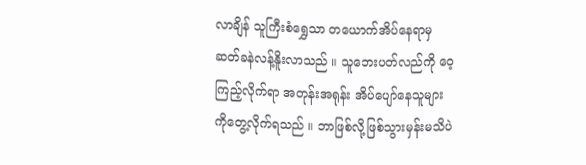လာချိန် သူကြီးစံရွှေသာ တယောက်အိပ်နေရာမှဆတ်ခနဲလန့်နိူးလာသည် ။ သူဘေးပတ်လည်ကို ဝေ့ကြည့်လိုက်ရာ အတုန်းအရုန်း အိပ်ပျော်နေသူများကိုတွေ့လိုက်ရသည် ။ ဘာဖြစ်လို့ဖြစ်သွားမှန်းမသိပဲ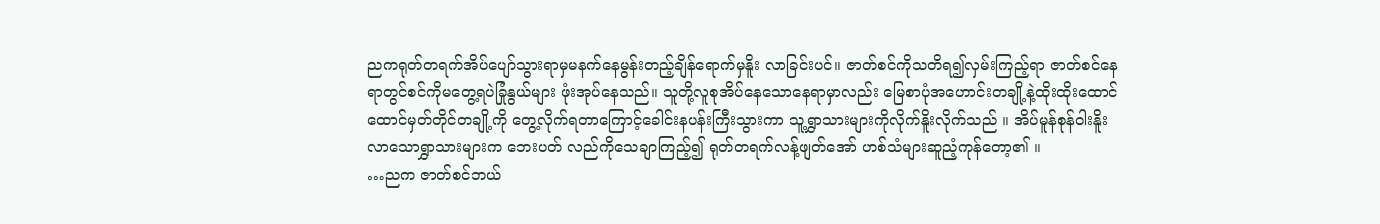ညကရုတ်တရက်အိပ်ပျော်သွားရာမှမနက်နေမွန်းတည့်ချိန်ရောက်မှနိူး လာခြင်းပင်။ ဇာတ်စင်ကိုသတိရ၍လှမ်းကြည့်ရာ ဇာတ်စင်နေရာတွင်စင်ကိုမတွေ့ရပဲခြုံနွယ်များ ဖုံးအုပ်နေသည်။ သူတို့လူစုအိပ်နေသောနေရာမှာလည်း မြေစာပုံအဟောင်းတချို့နဲ့ထိုးထိုးထောင်ထောင်မှတ်တိုင်တချို့ကို တွေ့လိုက်ရတာကြောင့်ခေါင်းနပန်းကြီးသွားကာ သူ့ရွှာသားများကိုလိုက်နိူးလိုက်သည် ။ အိပ်မူန်စုန်ဝါးနိူးလာသောရွှာသားများက ဘေးပတ် လည်ကိုသေချာကြည့်၍ ရုတ်တရက်လန့်ဖျတ်အော် ဟစ်သံများဆူညံ့ကုန်တော့၏ ။
…ညက ဇာတ်စင်ဘယ်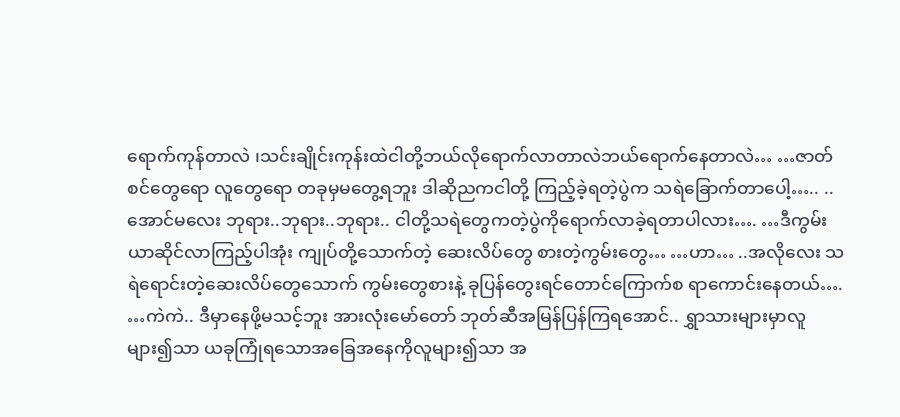ရောက်ကုန်တာလဲ ၊သင်းချိုင်းကုန်းထဲငါတို့ဘယ်လိုရောက်လာတာလဲဘယ်ရောက်နေတာလဲ… …ဇာတ်စင်တွေရော လူတွေရော တခုမှမတွေ့ရဘူး ဒါဆိုညကငါတို့ ကြည့်ခဲ့ရတဲ့ပွဲက သရဲခြောက်တာပေါ့….. ..အောင်မလေး ဘုရား..ဘုရား..ဘုရား.. ငါတို့သရဲတွေကတဲ့ပွဲကိုရောက်လာခဲ့ရတာပါလား…. …ဒီကွမ်းယာဆိုင်လာကြည့်ပါအုံး ကျုပ်တို့သောက်တဲ့ ဆေးလိပ်တွေ စားတဲ့ကွမ်းတွေ… …ဟာ… ..အလိုလေး သရဲရောင်းတဲ့ဆေးလိပ်တွေသောက် ကွမ်းတွေစားနဲ့ ခုပြန်တွေးရင်တောင်ကြောက်စ ရာကောင်းနေတယ်…. …ကဲကဲ.. ဒီမှာနေဖို့မသင့်ဘူး အားလုံးမော်တော် ဘုတ်ဆီအမြန်ပြန်ကြရအောင်.. ရွှာသားများမှာလူများ၍သာ ယခုကြုံရသောအခြေအနေကိုလူများ၍သာ အ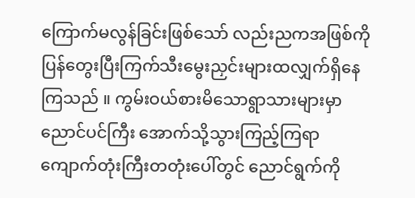ကြောက်မလွန်ခြင်းဖြစ်သော် လည်းညကအဖြစ်ကိုပြန်တွေးပြီးကြက်သီးမွေးညှင်းများထလျှက်ရှိနေကြသည် ။ ကွမ်းဝယ်စားမိသောရွာသားများမှာညောင်ပင်ကြီး အောက်သို့သွားကြည့်ကြရာ ကျောက်တုံးကြီးတတုံးပေါ်တွင် ညောင်ရွက်ကို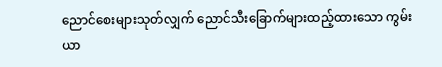ညောင်စေးများသုတ်လျှက် ညောင်သီးခြောက်များထည့်ထားသော ကွမ်းယာ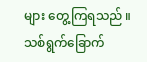များ တွေ့ကြရသည် ။ သစ်ရွက်ခြောက်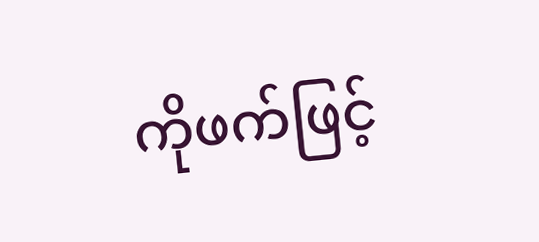ကိုဖက်ဖြင့်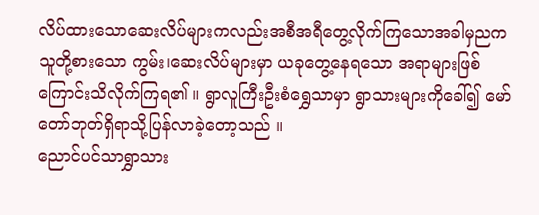လိပ်ထားသောဆေးလိပ်များကလည်းအစီအရီတွေ့လိုက်ကြသောအခါမှညကသူတို့စားသော ကွမ်း၊ဆေးလိပ်များမှာ ယခုတွေ့နေရသော အရာများဖြစ်ကြောင်းသိလိုက်ကြရ၏ ။ ရွာလူကြီးဦးစံရွှေသာမှာ ရွာသားများကိုခေါ်၍ မော်တော်ဘုတ်ရှိရာသို့ပြန်လာခဲ့တော့သည် ။
ညောင်ပင်သာရွှာသား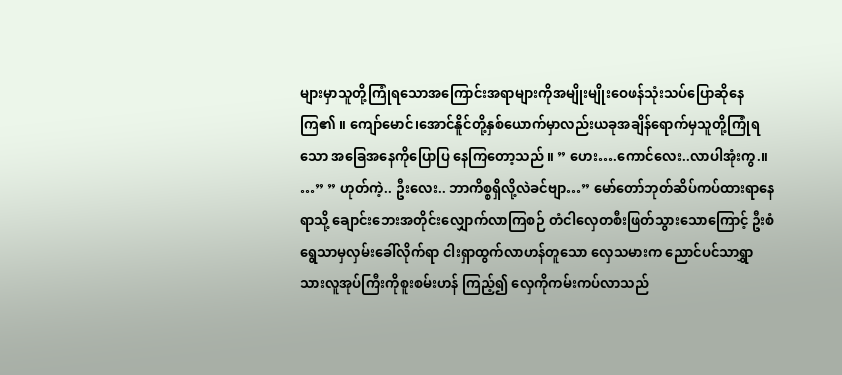များမှာသူတို့ကြုံရသောအကြောင်းအရာများကိုအမျိုးမျိုးဝေဖန်သုံးသပ်ပြောဆိုနေကြ၏ ။ ကျော်မောင်၊အောင်နိူင်တို့နှစ်ယောက်မှာလည်းယခုအချိန်ရောက်မှသူတို့ကြုံရသော အခြေအနေကိုပြောပြ နေကြတော့သည် ။ ” ဟေး….ကောင်လေး..လာပါအုံးကွ.။ …” ” ဟုတ်ကဲ့.. ဦးလေး.. ဘာကိစ္စရှိလို့လဲခင်ဗျာ…” မော်တော်ဘုတ်ဆိပ်ကပ်ထားရာနေရာသို့ ချောင်းဘေးအတိုင်းလျှောက်လာကြစဉ် တံငါလှေတစီးဖြတ်သွားသောကြောင့် ဦးစံရွေသာမှလှမ်းခေါ်လိုက်ရာ ငါးရှာထွက်လာဟန်တူသော လှေသမားက ညောင်ပင်သာရွှာသားလူအုပ်ကြီးကိုစူးစမ်းဟန် ကြည့်၍ လှေကိုကမ်းကပ်လာသည်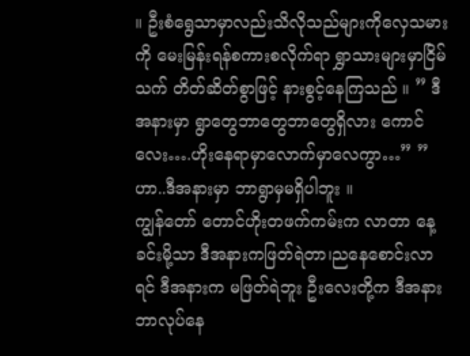။ ဦးစံရွေသာမှာလည်းသိလိုသည်များကိုလှေသမားကို မေးမြန်းရန်စကားစလိုက်ရာ ရွှာသားများမှာငြိမ်သက် တိတ်ဆိတ်စွာဖြင့် နားစွင့်နေကြသည် ။ ” ဒီအနားမှာ ရွာတွေဘာတွေဘာတွေရှိလား ကောင်လေး….ဟိုးနေရာမှာလောက်မှာလေကွာ…” ” ဟာ..ဒီအနားမှာ ဘာရွာမှမရှိပါဘူး ။
ကျွန်တော် တောင်ဟိုးတဖက်ကမ်းက လာတာ နေ့ခင်းမို့သာ ဒီအနားကဖြတ်ရဲတာ၊ညနေစောင်းလာရင် ဒီအနားက မဖြတ်ရဲဘူး ဦးလေးတို့က ဒီအနား ဘာလုပ်နေ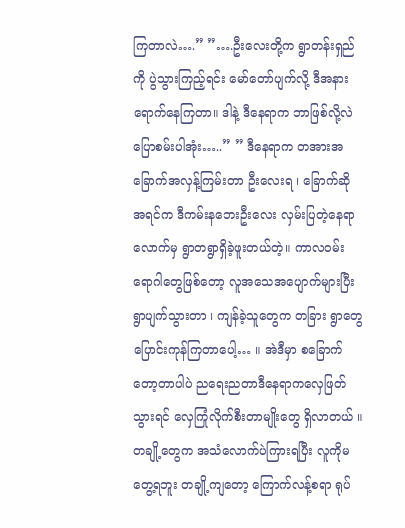ကြတာလဲ….” ”….ဦးလေးတို့က ရွာတန်းရှည်ကို ပွဲသွားကြည့်ရင်း မော်တော်ပျက်လို့ ဒီအနားရောက်နေကြတာ။ ဒါနဲ့ ဒီနေရာက ဘာဖြစ်လို့လဲ ပြောစမ်းပါအုံး…..” ” ဒီနေရာက တအားအခြောက်အလှန့်ကြမ်းတာ ဦးလေးရ ၊ ခြောက်ဆို အရင်က ဒီကမ်းနဘေးဦးလေး လှမ်းပြတဲ့နေရာလောက်မှ ရွာတရွာရှိခဲ့ဖူးတယ်တဲ့။ ကာလဝမ်းရောဂါတွေဖြစ်တော့ လူအသေအပျောက်များပြီး ရွာပျက်သွားတာ ၊ ကျန်ခဲ့သူတွေက တခြား ရွာတွေပြောင်းကုန်ကြတာပေါ့… ။ အဲဒီမှာ စခြောက်တော့တာပါပဲ ညရေးညတာဒီနေရာကလှေဖြတ်သွားရင် လှေကြုံလိုက်စီးတာမျိုးတွေ ရှိလာတယ် ။ တချို့တွေက အသံလောက်ပဲကြားရပြီး လူကိုမတွေ့ရဘူး တချို့ကျတော့ ကြောက်လန့်စရာ ရုပ်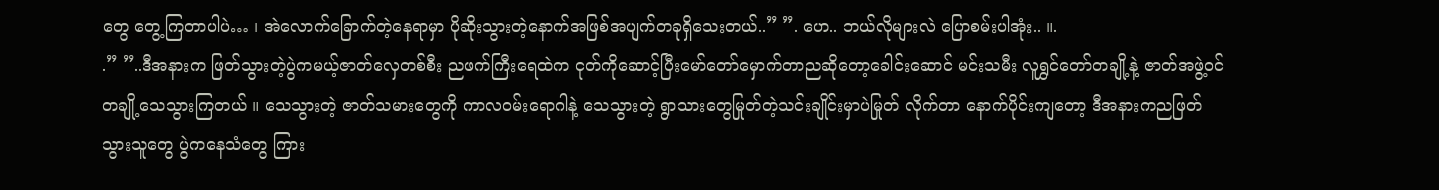တွေ တွေ့ကြတာပါပဲ… ၊ အဲလောက်ခြောက်တဲ့နေရာမှာ ပိုဆိုးသွားတဲ့နောက်အဖြစ်အပျက်တခုရှိသေးတယ်..” ”. ဟေ.. ဘယ်လိုများလဲ ပြောစမ်းပါအုံး.. ။.
.” ”..ဒီအနားက ဖြတ်သွားတဲ့ပွဲကမယ့်ဇာတ်လှေတစ်စီး ညဖက်ကြီးရေထဲက ငုတ်ကိုဆောင့်ပြီးမော်တော်မှောက်တာညဆိုတော့ခေါင်းဆောင် မင်းသမီး လူရွှင်တော်တချို့နဲ့ ဇာတ်အဖွဲ့ဝင်တချို့သေသွားကြတယ် ။ သေသွားတဲ့ ဇာတ်သမားတွေကို ကာလဝမ်းရောဂါနဲ့ သေသွားတဲ့ ရွာသားတွေမြုတ်တဲ့သင်းချိုင်းမှာပဲမြုတ် လိုက်တာ နောက်ပိုင်းကျတော့ ဒီအနားကညဖြတ် သွားသူတွေ ပွဲကနေသံတွေ ကြား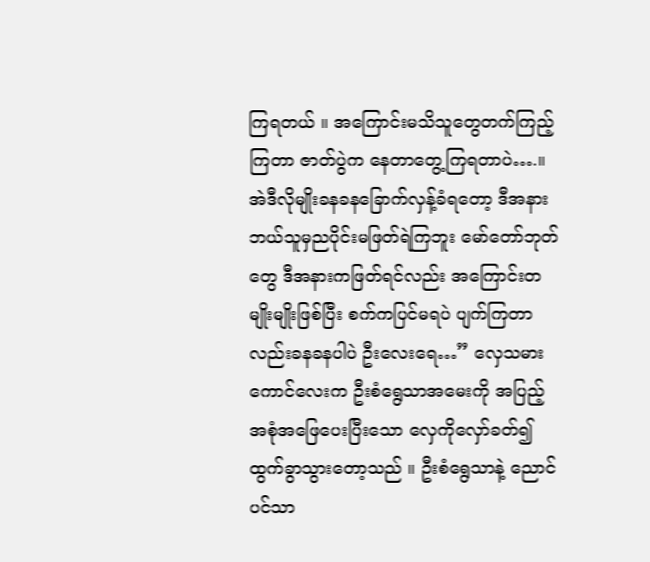ကြရတယ် ။ အကြောင်းမသိသူတွေတက်ကြည့်ကြတာ ဇာတ်ပွဲက နေတာတွေ့ကြရတာပဲ….။ အဲဒီလိုမျိုးခနခနခြောက်လှန့်ခံရတော့ ဒီအနားဘယ်သူမှညပိုင်းမဖြတ်ရဲကြဘူး မော်တော်ဘုတ်တွေ ဒီအနားကဖြတ်ရင်လည်း အကြောင်းတမျိုးမျိုးဖြစ်ပြီး စက်ကပြင်မရပဲ ပျက်ကြတာလည်းခနခနပါပဲ ဦးလေးရေ…” လှေသမားကောင်လေးက ဦးစံရွေသာအမေးကို အပြည့်အစုံအဖြေပေးပြီးသော လှေကိုလှော်ခတ်၍ ထွက်ခွာသွားတော့သည် ။ ဦးစံရွေသာနဲ့ ညောင်ပင်သာ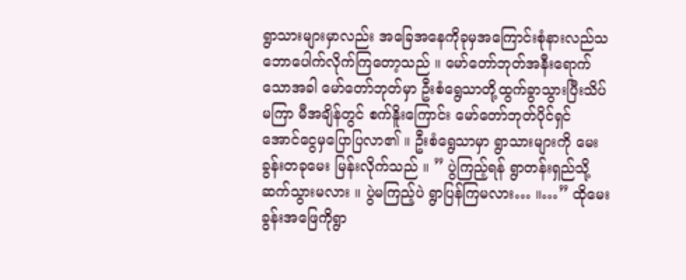ရွာသားများမှာလည်း အခြေအနေကိုခုမှအကြောင်းစုံနားလည်သဘောပေါက်လိုက်ကြတော့သည် ။ မော်တော်ဘုတ်အနီးရောက်သောအခါ မော်တော်ဘုတ်မှာ ဦးစံရွေသာတို့ထွက်ခွာသွားပြီးသိပ်မကြာ မီအချိန်တွင် စက်နိူးကြောင်း မော်တော်ဘုတ်ပိုင်ရှင် အောင်ငွေမှပြောပြလာ၏ ။ ဦးစံရွေသာမှာ ရွာသားများကို မေးခွန်းတခုမေး မြန်းလိုက်သည် ။ ” ပွဲကြည့်ရန် ရွာတန်းရှည်သို့ ဆက်သွားမလား ။ ပွဲမကြည့်ပဲ ရွာပြန်ကြမလား… ။…” ထိုမေးခွန်းအဖြေကိုရွာ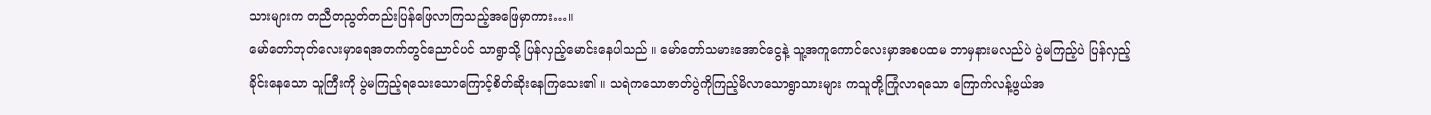သားများက တညီတညွတ်တည်းပြန်ဖြေလာကြသည့်အဖြေမှာကား…။
မော်တော်ဘုတ်လေးမှာရေအတက်တွင်ညောင်ပင် သာရွာသို့ ပြန်လှည့်မောင်းနေပါသည် ။ မော်တော်သမားအောင်ငွေနဲ့ သူ့အကူကောင်လေးမှာအစပထမ ဘာမှနားမလည်ပဲ ပွဲမကြည့်ပဲ ပြန်လှည့်ခိုင်းနေသော သူကြီးကို ပွဲမကြည့်ရသေးသောကြောင့်စိတ်ဆိုးနေကြသေး၏ ။ သရဲကသောဇာတ်ပွဲကိုကြည့်မိလာသောရွာသားများ ကသူတို့ကြုံလာရသော ကြောက်လန့်ဖွယ်အ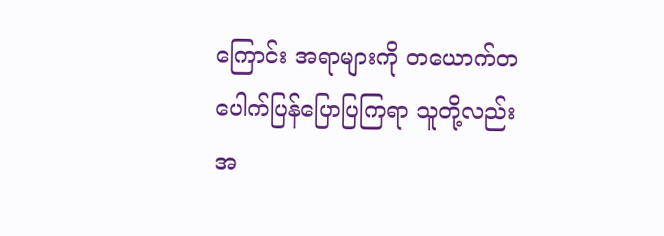ကြောင်း အရာများကို တယောက်တပေါက်ပြန်ပြောပြကြရာ သူတို့လည်းအ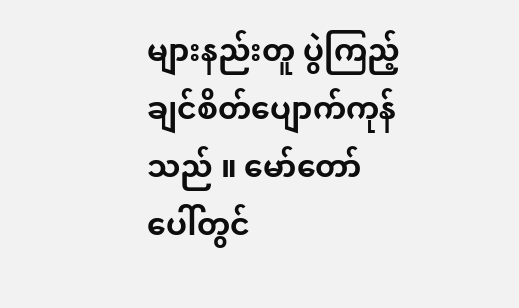များနည်းတူ ပွဲကြည့်ချင်စိတ်ပျောက်ကုန်သည် ။ မော်တော်ပေါ်တွင်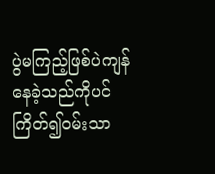ပွဲမကြည့်ဖြစ်ပဲကျန်နေခဲ့သည်ကိုပင်ကြိတ်၍ဝမ်းသာ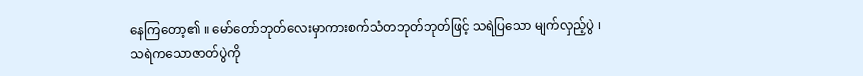နေကြတော့၏ ။ မော်တော်ဘုတ်လေးမှာကားစက်သံတဘုတ်ဘုတ်ဖြင့် သရဲပြသော မျက်လှည့်ပွဲ ၊ သရဲကသောဇာတ်ပွဲကို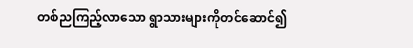တစ်ညကြည့်လာသော ရွာသားများကိုတင်ဆောင်၍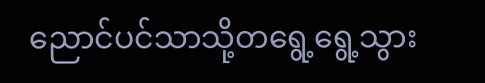ညောင်ပင်သာသို့တရွေ့ရွေ့သွား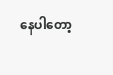နေပါတော့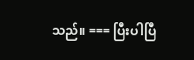သည်။ === ပြီးပါပြီ